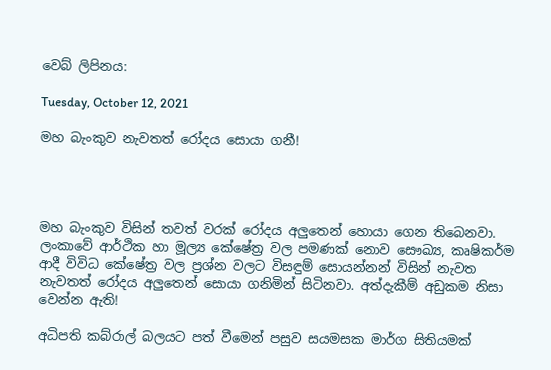වෙබ් ලිපිනය:

Tuesday, October 12, 2021

මහ බැංකුව නැවතත් රෝදය සොයා ගනී!




මහ බැංකුව විසින් තවත් වරක් රෝදය අලුතෙන් හොයා ගෙන තිබෙනවා. ලංකාවේ ආර්ථික හා මූල්‍ය කේෂේත්‍ර වල පමණක් නොව සෞඛ්‍ය, කෘෂිකර්ම ආදී විවිධ කේෂේත්‍ර වල ප්‍රශ්න වලට විසඳුම් සොයන්නන් විසින් නැවත නැවතත් රෝදය අලුතෙන් සොයා ගනිමින් සිටිනවා. අත්දැකීම් අඩුකම නිසා වෙන්න ඇති!

අධිපති කබ්රාල් බලයට පත් වීමෙන් පසුව සයමසක මාර්ග සිතියමක්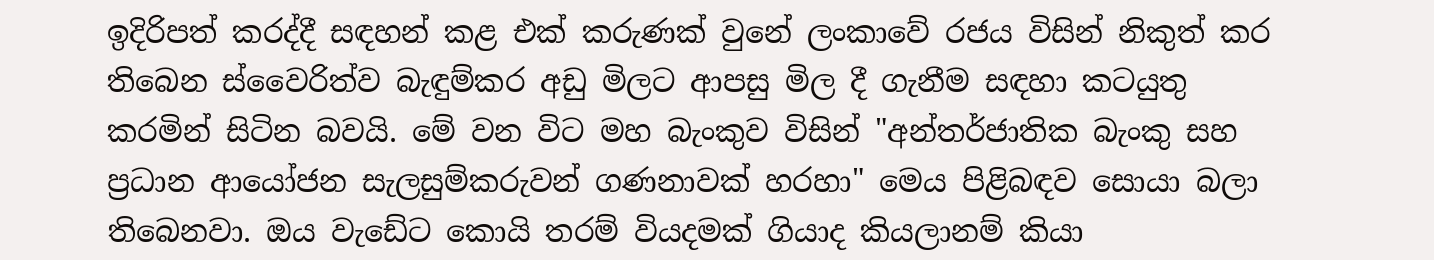ඉදිරිපත් කරද්දී සඳහන් කළ එක් කරුණක් වුනේ ලංකාවේ රජය විසින් නිකුත් කර තිබෙන ස්වෛරිත්ව බැඳුම්කර අඩු මිලට ආපසු මිල දී ගැනීම සඳහා කටයුතු කරමින් සිටින බවයි. මේ වන විට මහ බැංකුව විසින් "අන්තර්ජාතික බැංකු සහ ප්‍රධාන ආයෝජන සැලසුම්කරුවන් ගණනාවක් හරහා" මෙය පිළිබඳව සොයා බලා තිබෙනවා. ඔය වැඩේට කොයි තරම් වියදමක් ගියාද කියලානම් කියා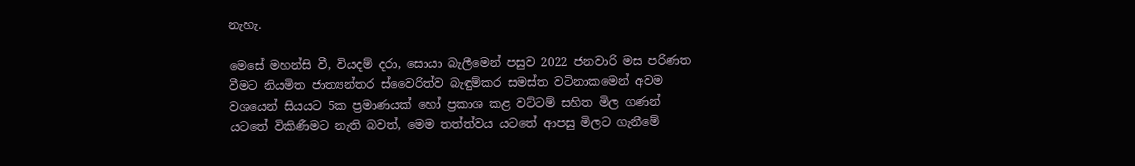නැහැ.

මෙසේ මහන්සි වී, වියදම් දරා, සොයා බැලීමෙන් පසුව 2022 ජනවාරි මස පරිණත වීමට නියමිත ජාත්‍යන්තර ස්වෛරිත්ව බැඳුම්කර සමස්ත වටිනාකමෙන් අවම වශයෙන් සියයට 5ක ප්‍රමාණයක් හෝ ප්‍රකාශ කළ වට්ටම් සහිත මිල ගණන් යටතේ විකිණීමට නැති බවත්, මෙම තත්ත්වය යටතේ ආපසු මිලට ගැනීමේ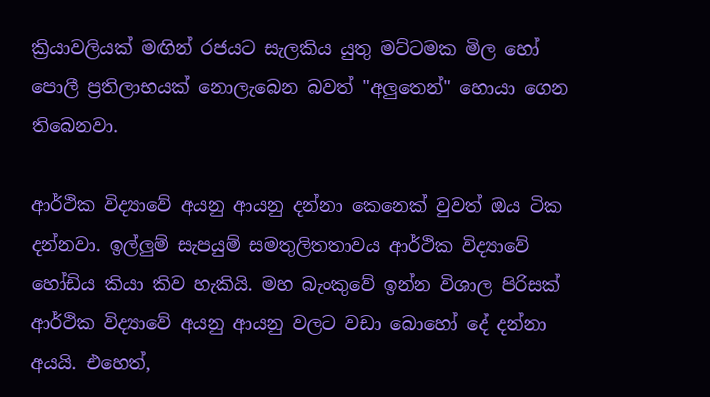ක්‍රියාවලියක් මඟින් රජයට සැලකිය යුතු මට්ටමක මිල හෝ පොලී ප්‍රතිලාභයක් නොලැබෙන බවත් "අලුතෙන්" හොයා ගෙන තිබෙනවා.

ආර්ථික විද්‍යාවේ අයනු ආයනු දන්නා කෙනෙක් වුවත් ඔය ටික දන්නවා. ඉල්ලුම් සැපයුම් සමතුලිතතාවය ආර්ථික විද්‍යාවේ හෝඩිය කියා කිව හැකියි. මහ බැංකුවේ ඉන්න විශාල පිරිසක් ආර්ථික විද්‍යාවේ අයනු ආයනු වලට වඩා බොහෝ දේ දන්නා අයයි. එහෙත්,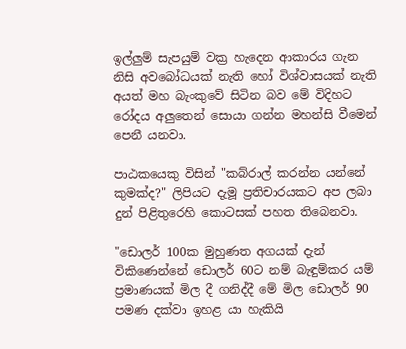ඉල්ලුම් සැපයුම් වක්‍ර හැදෙන ආකාරය ගැන නිසි අවබෝධයක් නැති හෝ විශ්වාසයක් නැති අයත් මහ බැංකුවේ සිටින බව මේ විදිහට රෝදය අලුතෙන් සොයා ගන්න මහන්සි වීමෙන් පෙනී යනවා.

පාඨකයෙකු විසින් "කබ්රාල් කරන්න යන්නේ කුමක්ද?" ලිපියට දැමූ ප්‍රතිචාරයකට අප ලබා දුන් පිළිතුරෙහි කොටසක් පහත තිබෙනවා.

"ඩොලර් 100ක මුහුණත අගයක් දැන් විකිණෙන්නේ ඩොලර් 60ට නම් බැඳුම්කර යම් ප්‍රමාණයක් මිල දී ගනිද්දී මේ මිල ඩොලර් 90 පමණ දක්වා ඉහළ යා හැකියි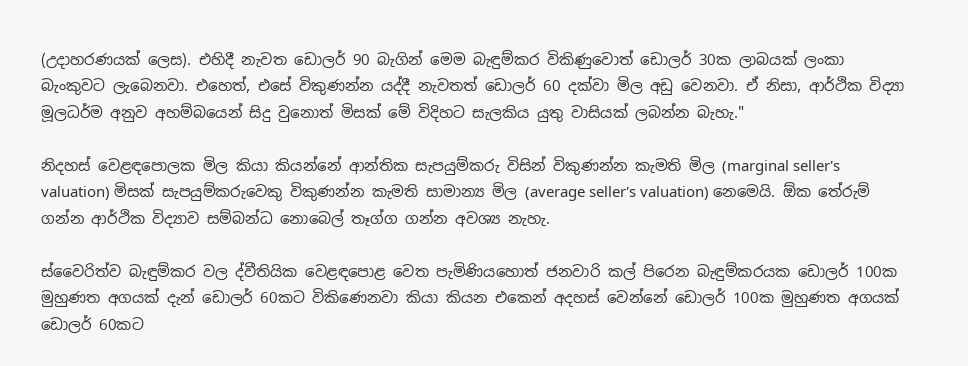(උදාහරණයක් ලෙස). එහිදී නැවත ඩොලර් 90 බැගින් මෙම බැඳුම්කර විකිණුවොත් ඩොලර් 30ක ලාබයක් ලංකා බැංකුවට ලැබෙනවා. එහෙත්, එසේ විකුණන්න යද්දී නැවතත් ඩොලර් 60 දක්වා මිල අඩු වෙනවා. ඒ නිසා, ආර්ථික විද්‍යා මූලධර්ම අනුව අහම්බයෙන් සිදු වුනොත් මිසක් මේ විදිහට සැලකිය යුතු වාසියක් ලබන්න බැහැ."

නිදහස් වෙළඳපොලක මිල කියා කියන්නේ ආන්තික සැපයුම්කරු විසින් විකුණන්න කැමති මිල (marginal seller's valuation) මිසක් සැපයුම්කරුවෙකු විකුණන්න කැමති සාමාන්‍ය මිල (average seller's valuation) නෙමෙයි. ඕක තේරුම් ගන්න ආර්ථික විද්‍යාව සම්බන්ධ නොබෙල් තෑග්ග ගන්න අවශ්‍ය නැහැ.

ස්වෛරිත්ව බැඳුම්කර වල ද්වීතියික වෙළඳපොළ වෙත පැමිණියහොත් ජනවාරි කල් පිරෙන බැඳුම්කරයක ඩොලර් 100ක මුහුණත අගයක් දැන් ඩොලර් 60කට විකිණෙනවා කියා කියන එකෙන් අදහස් වෙන්නේ ඩොලර් 100ක මුහුණත අගයක් ඩොලර් 60කට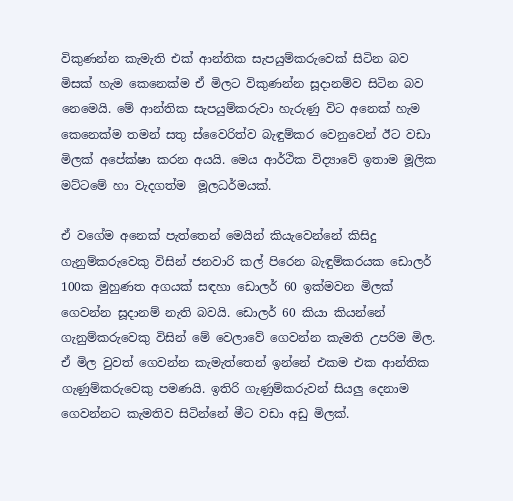විකුණන්න කැමැති එක් ආන්තික සැපයුම්කරුවෙක් සිටින බව මිසක් හැම කෙනෙක්ම ඒ මිලට විකුණන්න සූදානම්ව සිටින බව නෙමෙයි. මේ ආන්තික සැපයුම්කරුවා හැරුණු විට අනෙක් හැම කෙනෙක්ම තමන් සතු ස්වෛරිත්ව බැඳුම්කර වෙනුවෙන් ඊට වඩා මිලක් අපේක්ෂා කරන අයයි. මෙය ආර්ථික විද්‍යාවේ ඉතාම මූලික මට්ටමේ හා වැදගත්ම  මූලධර්මයක්.

ඒ වගේම අනෙක් පැත්තෙන් මෙයින් කියැවෙන්නේ කිසිදු ගැනුම්කරුවෙකු විසින් ජනවාරි කල් පිරෙන බැඳුම්කරයක ඩොලර් 100ක මුහුණත අගයක් සඳහා ඩොලර් 60 ඉක්මවන මිලක් ගෙවන්න සූදානම් නැති බවයි. ඩොලර් 60 කියා කියන්නේ ගැනුම්කරුවෙකු විසින් මේ වෙලාවේ ගෙවන්න කැමති උපරිම මිල. ඒ මිල වුවත් ගෙවන්න කැමැත්තෙන් ඉන්නේ එකම එක ආන්තික ගැණුම්කරුවෙකු පමණයි. ඉතිරි ගැණුම්කරුවන් සියලු දෙනාම ගෙවන්නට කැමතිව සිටින්නේ මීට වඩා අඩු මිලක්.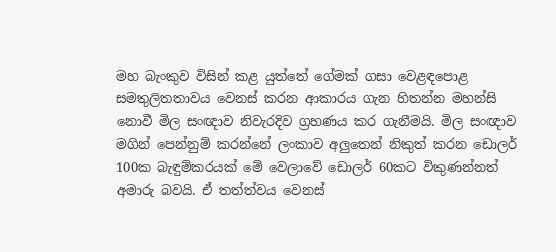මහ බැංකුව විසින් කළ යුත්තේ ගේමක් ගසා වෙළඳපොළ සමතුලිතතාවය වෙනස් කරන ආකාරය ගැන හිතන්න මහන්සි නොවී මිල සංඥාව නිවැරදිව ග්‍රහණය කර ගැනීමයි. මිල සංඥාව මගින් පෙන්නුම් කරන්නේ ලංකාව අලුතෙන් නිකුත් කරන ඩොලර් 100ක බැඳුම්කරයක් මේ වෙලාවේ ඩොලර් 60කට විකුණන්නත් අමාරු බවයි. ඒ තත්ත්වය වෙනස්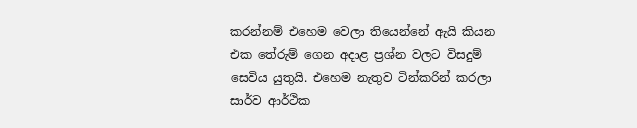කරන්නම් එහෙම වෙලා තියෙන්නේ ඇයි කියන එක තේරුම් ගෙන අදාළ ප්‍රශ්න වලට විසදුම් සෙවිය යුතුයි. එහෙම නැතුව ටින්කරින් කරලා සාර්ව ආර්ථික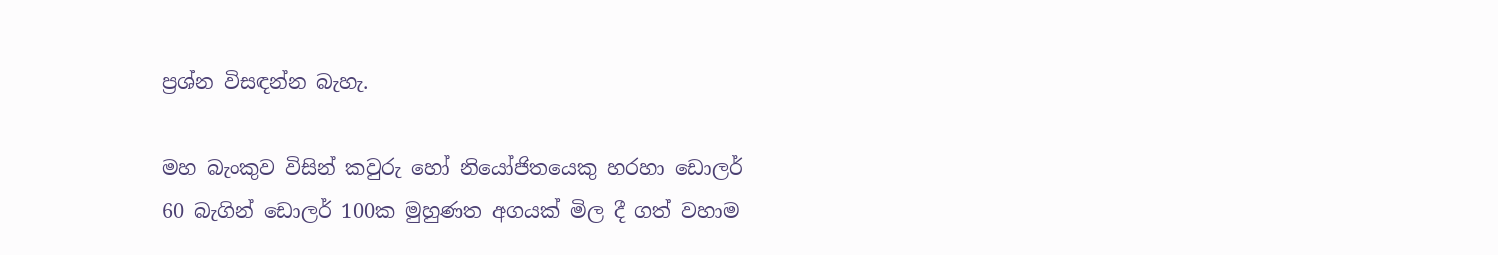ප්‍රශ්න විසඳන්න බැහැ.

මහ බැංකුව විසින් කවුරු හෝ නියෝජිතයෙකු හරහා ඩොලර් 60 බැගින් ඩොලර් 100ක මුහුණත අගයක් මිල දී ගත් වහාම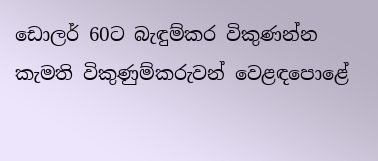ඩොලර් 60ට බැඳුම්කර විකුණන්න කැමති විකුණුම්කරුවන් වෙළඳපොළේ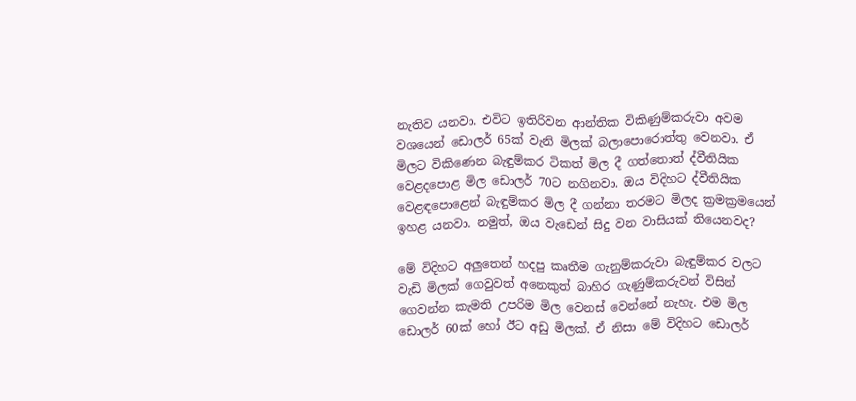නැතිව යනවා. එවිට ඉතිරිවන ආන්තික විකිණුම්කරුවා අවම වශයෙන් ඩොලර් 65ක් වැනි මිලක් බලාපොරොත්තු වෙනවා. ඒ මිලට විකිණෙන බැඳුම්කර ටිකත් මිල දී ගත්තොත් ද්වීතියික වෙළදපොළ මිල ඩොලර් 70ට නගිනවා. ඔය විදිහට ද්වීතියික වෙළඳපොළෙන් බැඳුම්කර මිල දී ගන්නා තරමට මිලද ක්‍රමක්‍රමයෙන් ඉහළ යනවා. නමුත්, ඔය වැඩෙන් සිදු වන වාසියක් තියෙනවද?

මේ විදිහට අලුතෙන් හදපු කෘතීම ගැනුම්කරුවා බැඳුම්කර වලට වැඩි මිලක් ගෙවුවත් අනෙකුත් බාහිර ගැණුම්කරුවන් විසින් ගෙවන්න කැමති උපරිම මිල වෙනස් වෙන්නේ නැහැ. එම මිල ඩොලර් 60ක් හෝ ඊට අඩු මිලක්. ඒ නිසා මේ විදිහට ඩොලර්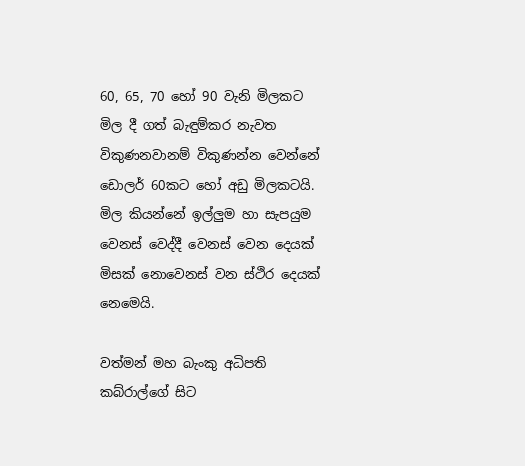60, 65, 70 හෝ 90 වැනි මිලකට මිල දී ගත් බැඳුම්කර නැවත විකුණනවානම් විකුණන්න වෙන්නේ ඩොලර් 60කට හෝ අඩු මිලකටයි. මිල කියන්නේ ඉල්ලුම හා සැපයුම වෙනස් වෙද්දී වෙනස් වෙන දෙයක් මිසක් නොවෙනස් වන ස්ථිර දෙයක් නෙමෙයි.

වත්මන් මහ බැංකු අධිපති කබ්රාල්ගේ සිට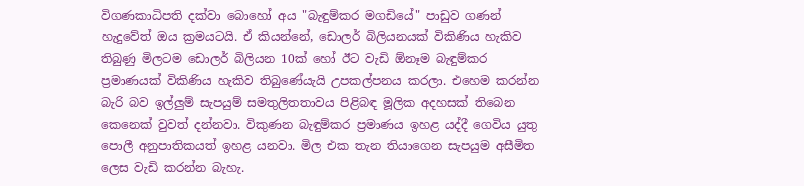විගණකාධිපති දක්වා බොහෝ අය "බැඳුම්කර මගඩියේ" පාඩුව ගණන් හැදුවේත් ඔය ක්‍රමයටයි. ඒ කියන්නේ, ඩොලර් බිලියනයක් විකිණිය හැකිව තිබුණු මිලටම ඩොලර් බිලියන 10ක් හෝ ඊට වැඩි ඕනෑම බැඳුම්කර ප්‍රමාණයක් විකිණිය හැකිව තිබුණේයැයි උපකල්පනය කරලා. එහෙම කරන්න බැරි බව ඉල්ලුම් සැපයුම් සමතුලිතතාවය පිළිබඳ මූලික අදහසක් තිබෙන කෙනෙක් වුවත් දන්නවා. විකුණන බැඳුම්කර ප්‍රමාණය ඉහළ යද්දී ගෙවිය යුතු පොලී අනුපාතිකයත් ඉහළ යනවා. මිල එක තැන තියාගෙන සැපයුම අසීමිත ලෙස වැඩි කරන්න බැහැ.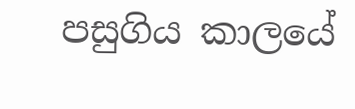පසුගිය කාලයේ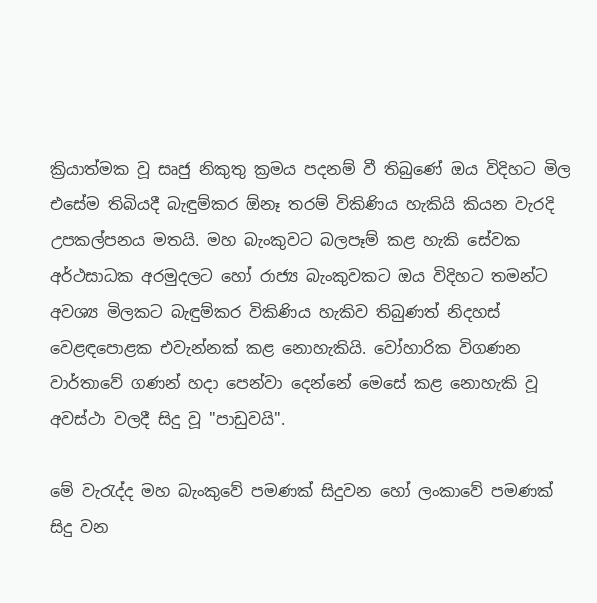ක්‍රියාත්මක වූ සෘජු නිකුතු ක්‍රමය පදනම් වී තිබුණේ ඔය විදිහට මිල එසේම තිබියදී බැඳුම්කර ඕනෑ තරම් විකිණිය හැකියි කියන වැරදි උපකල්පනය මතයි. මහ බැංකුවට බලපෑම් කළ හැකි සේවක අර්ථසාධක අරමුදලට හෝ රාජ්‍ය බැංකුවකට ඔය විදිහට තමන්ට අවශ්‍ය මිලකට බැඳුම්කර විකිණිය හැකිව තිබුණත් නිදහස් වෙළඳපොළක එවැන්නක් කළ නොහැකියි. වෝහාරික විගණන වාර්තාවේ ගණන් හදා පෙන්වා දෙන්නේ මෙසේ කළ නොහැකි වූ අවස්ථා වලදී සිදු වූ "පාඩුවයි".

මේ වැරැද්ද මහ බැංකුවේ පමණක් සිදුවන හෝ ලංකාවේ පමණක් සිදු වන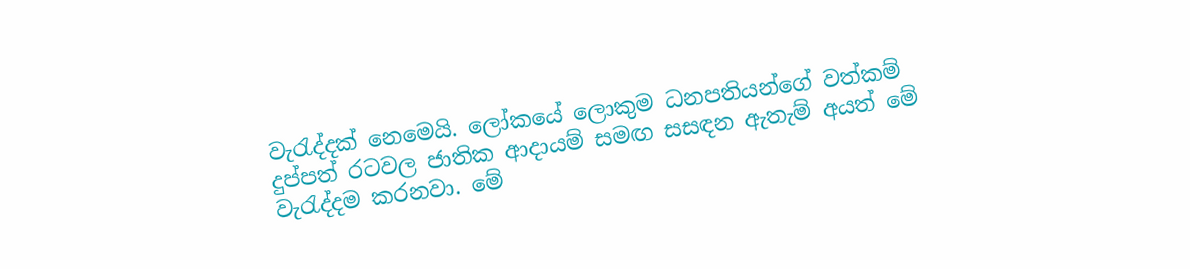වැරැද්දක් නෙමෙයි. ලෝකයේ ලොකුම ධනපතියන්ගේ වත්කම් දුප්පත් රටවල ජාතික ආදායම් සමඟ සසඳන ඇතැම් අයත් මේ වැරැද්දම කරනවා. මේ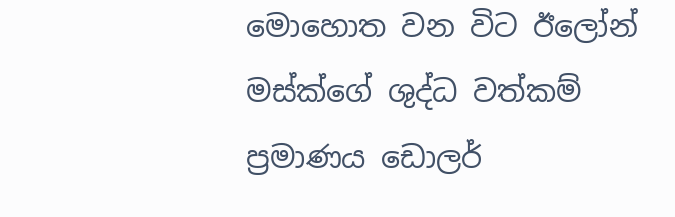මොහොත වන විට ඊලෝන් මස්ක්ගේ ශුද්ධ වත්කම් ප්‍රමාණය ඩොලර්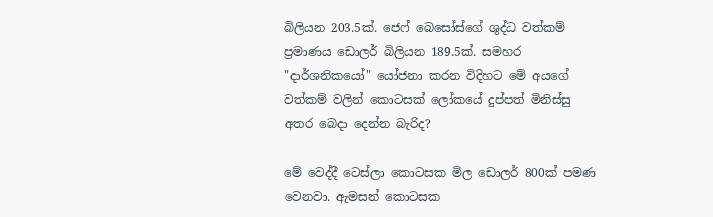බිලියන 203.5ක්. ජෙෆ් බෙසෝස්ගේ ශුද්ධ වත්කම් ප්‍රමාණය ඩොලර් බිලියන 189.5ක්. සමහර "දාර්ශනිකයෝ" යෝජනා කරන විදිහට මේ අයගේ වත්කම් වලින් කොටසක් ලෝකයේ දුප්පත් මිනිස්සු අතර බෙදා දෙන්න බැරිද?

මේ වෙද්දී ටෙස්ලා කොටසක මිල ඩොලර් 800ක් පමණ වෙනවා. ඇමසන් කොටසක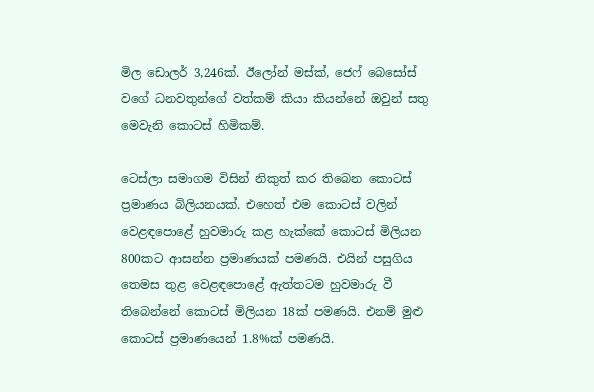මිල ඩොලර් 3,246ක්. ඊලෝන් මස්ක්, ජෙෆ් බෙසෝස් වගේ ධනවතුන්ගේ වත්කම් කියා කියන්නේ ඔවුන් සතු මෙවැනි කොටස් හිමිකම්.

ටෙස්ලා සමාගම විසින් නිකුත් කර තිබෙන කොටස් ප්‍රමාණය බිලියනයක්. එහෙත් එම කොටස් වලින් වෙළඳපොළේ හුවමාරු කළ හැක්කේ කොටස් මිලියන 800කට ආසන්න ප්‍රමාණයක් පමණයි. එයින් පසුගිය තෙමස තුළ වෙළඳපොළේ ඇත්තටම හුවමාරු වී තිබෙන්නේ කොටස් මිලියන 18ක් පමණයි. එනම් මුළු කොටස් ප්‍රමාණයෙන් 1.8%ක් පමණයි.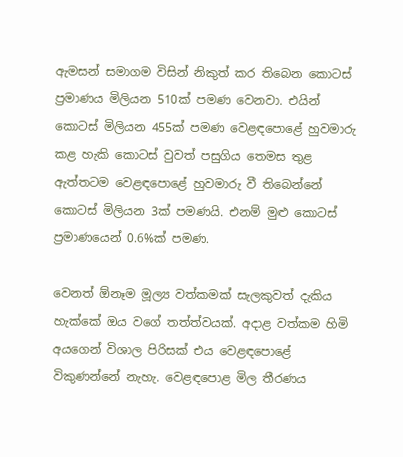ඇමසන් සමාගම විසින් නිකුත් කර තිබෙන කොටස් ප්‍රමාණය මිලියන 510ක් පමණ වෙනවා. එයින් කොටස් මිලියන 455ක් පමණ වෙළඳපොළේ හුවමාරු කළ හැකි කොටස් වුවත් පසුගිය තෙමස තුළ ඇත්තටම වෙළඳපොළේ හුවමාරු වී තිබෙන්නේ කොටස් මිලියන 3ක් පමණයි. එනම් මුළු කොටස් ප්‍රමාණයෙන් 0.6%ක් පමණ.

වෙනත් ඕනෑම මූල්‍ය වත්කමක් සැලකුවත් දැකිය හැක්කේ ඔය වගේ තත්ත්වයක්. අදාළ වත්කම හිමි අයගෙන් විශාල පිරිසක් එය වෙළඳපොළේ විකුණන්නේ නැහැ. වෙළඳපොළ මිල තීරණය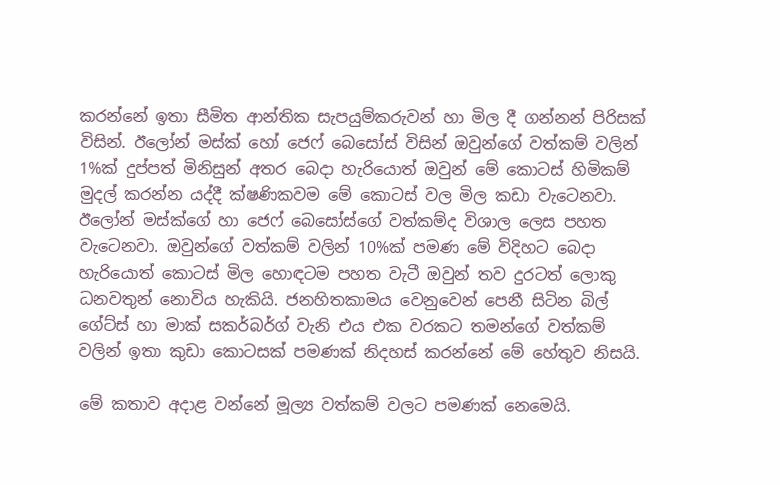කරන්නේ ඉතා සීමිත ආන්තික සැපයුම්කරුවන් හා මිල දී ගන්නන් පිරිසක් විසින්. ඊලෝන් මස්ක් හෝ ජෙෆ් බෙසෝස් විසින් ඔවුන්ගේ වත්කම් වලින් 1%ක් දුප්පත් මිනිසුන් අතර බෙදා හැරියොත් ඔවුන් මේ කොටස් හිමිකම් මුදල් කරන්න යද්දී ක්ෂණිකවම මේ කොටස් වල මිල කඩා වැටෙනවා. ඊලෝන් මස්ක්ගේ හා ජෙෆ් බෙසෝස්ගේ වත්කම්ද විශාල ලෙස පහත වැටෙනවා. ඔවුන්ගේ වත්කම් වලින් 10%ක් පමණ මේ විදිහට බෙදා හැරියොත් කොටස් මිල හොඳටම පහත වැටී ඔවුන් තව දුරටත් ලොකු ධනවතුන් නොවිය හැකියි. ජනහිතකාමය වෙනුවෙන් පෙනී සිටින බිල් ගේට්ස් හා මාක් සකර්බර්ග් වැනි එය එක වරකට තමන්ගේ වත්කම් වලින් ඉතා කුඩා කොටසක් පමණක් නිදහස් කරන්නේ මේ හේතුව නිසයි.

මේ කතාව අදාළ වන්නේ මූල්‍ය වත්කම් වලට පමණක් නෙමෙයි.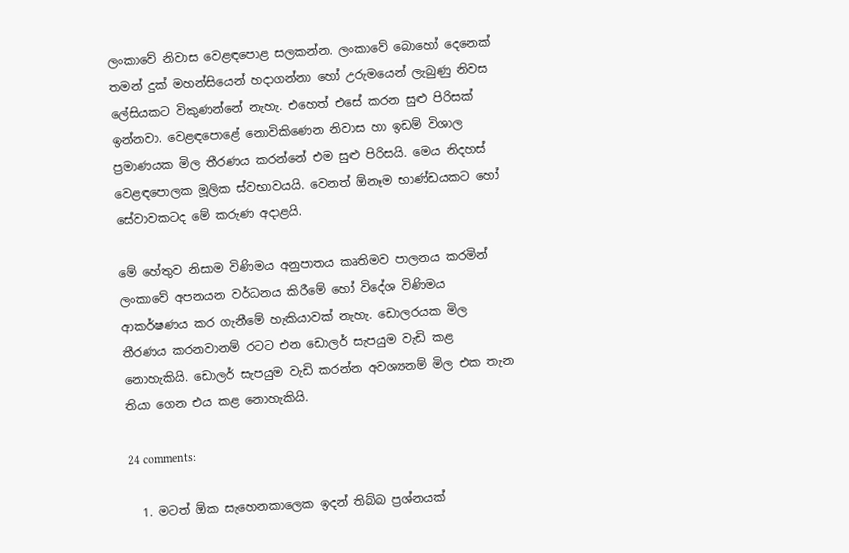ලංකාවේ නිවාස වෙළඳපොළ සලකන්න. ලංකාවේ බොහෝ දෙනෙක් තමන් දුක් මහන්සියෙන් හදාගන්නා හෝ උරුමයෙන් ලැබුණු නිවස ලේසියකට විකුණන්නේ නැහැ. එහෙත් එසේ කරන සුළු පිරිසක් ඉන්නවා. වෙළඳපොළේ නොවිකිණෙන නිවාස හා ඉඩම් විශාල ප්‍රමාණයක මිල තීරණය කරන්නේ එම සුළු පිරිසයි. මෙය නිදහස් වෙළඳපොලක මූලික ස්වභාවයයි. වෙනත් ඕනෑම භාණ්ඩයකට හෝ සේවාවකටද මේ කරුණ අදාළයි.

මේ හේතුව නිසාම විණිමය අනුපාතය කෘතිමව පාලනය කරමින් ලංකාවේ අපනයන වර්ධනය කිරීමේ හෝ විදේශ විණිමය ආකර්ෂණය කර ගැනීමේ හැකියාවක් නැහැ. ඩොලරයක මිල තීරණය කරනවානම් රටට එන ඩොලර් සැපයුම වැඩි කළ නොහැකියි. ඩොලර් සැපයුම වැඩි කරන්න අවශ්‍යනම් මිල එක තැන තියා ගෙන එය කළ නොහැකියි.

24 comments:

  1. මටත් ඕක සැහෙනකාලෙක ඉදන් තිබ්බ ප්‍රශ්නයක්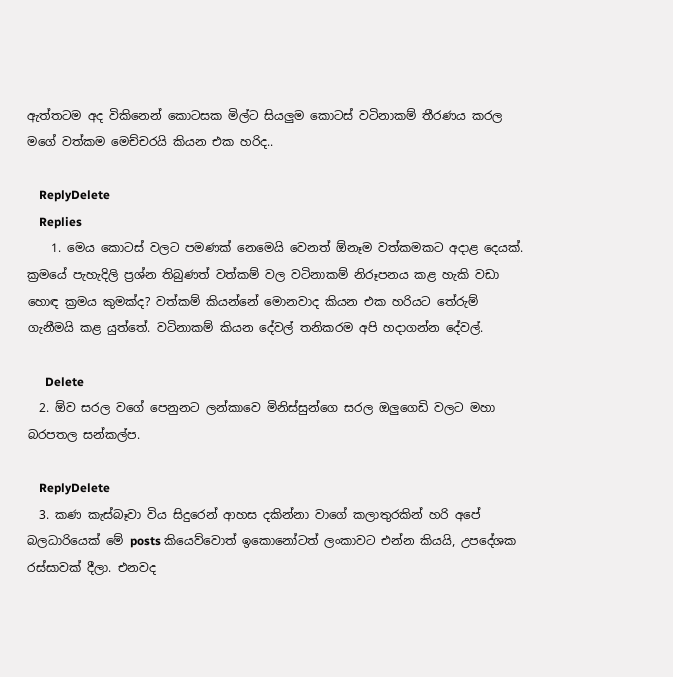ඇත්තටම අද විකිනෙන් කොටසක මිල්ට සියලුම කොටස් වටිනාකම් තීරණය කරල මගේ වත්කම මෙච්චරයි කියන එක හරිද..

    ReplyDelete
    Replies
    1. මෙය කොටස් වලට පමණක් නෙමෙයි වෙනත් ඕනෑම වත්කමකට අදාළ දෙයක්. ක්‍රමයේ පැහැදිලි ප්‍රශ්න තිබුණත් වත්කම් වල වටිනාකම් නිරූපනය කළ හැකි වඩා හොඳ ක්‍රමය කුමක්ද? වත්කම් කියන්නේ මොනවාද කියන එක හරියට තේරුම් ගැනීමයි කළ යුත්තේ. වටිනාකම් කියන දේවල් තනිකරම අපි හදාගන්න දේවල්.

      Delete
  2. ඕව සරල වගේ පෙනුනට ලන්කාවෙ මිනිස්සුන්ගෙ සරල ඔලුගෙඩි වලට මහා බරපතල සන්කල්ප.

    ReplyDelete
  3. කණ කැස්බෑවා විය සිදුරෙන් ආහස දකින්නා වාගේ කලාතුරකින් හරි අපේ බලධාරියෙක් මේ posts කියෙව්වොත් ඉකොනෝටත් ලංකාවට එන්න කියයි, උපදේශක රස්සාවක් දීලා. එනවද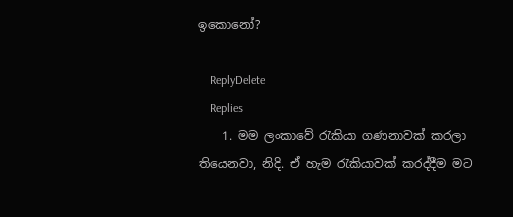ඉකොනෝ?

    ReplyDelete
    Replies
    1. මම ලංකාවේ රැකියා ගණනාවක් කරලා තියෙනවා, නිදි. ඒ හැම රැකියාවක් කරද්දීම මට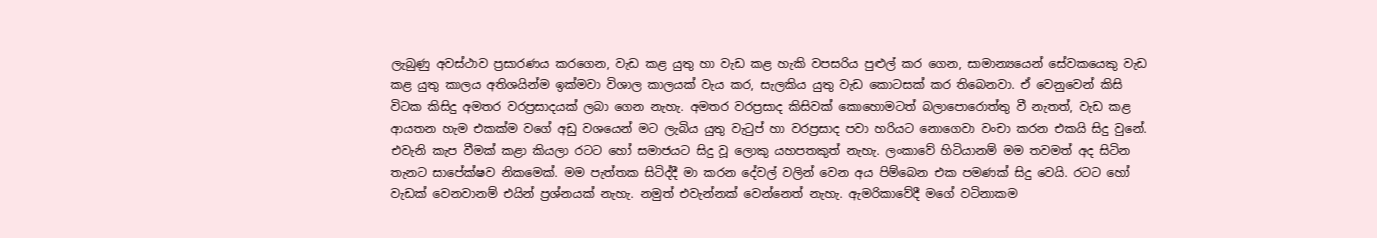ලැබුණු අවස්ථාව ප්‍රසාරණය කරගෙන, වැඩ කළ යුතු හා වැඩ කළ හැකි වපසරිය පුළුල් කර ගෙන, සාමාන්‍යයෙන් සේවකයෙකු වැඩ කළ යුතු කාලය අතිශයින්ම ඉක්මවා විශාල කාලයක් වැය කර, සැලකිය යුතු වැඩ කොටසක් කර තිබෙනවා. ඒ වෙනුවෙන් කිසි විටක කිසිදු අමතර වරප්‍රසාදයක් ලබා ගෙන නැහැ. අමතර වරප්‍රසාද කිසිවක් කොහොමටත් බලාපොරොත්තු වී නැතත්, වැඩ කළ ආයතන හැම එකක්ම වගේ අඩු වශයෙන් මට ලැබිය යුතු වැටුප් හා වරප්‍රසාද පවා හරියට නොගෙවා වංචා කරන එකයි සිදු වුනේ. එවැනි කැප වීමක් කළා කියලා රටට හෝ සමාජයට සිදු වූ ලොකු යහපතකුත් නැහැ. ලංකාවේ හිටියානම් මම තවමත් අද සිටින තැනට සාපේක්ෂව නිකමෙක්. මම පැත්තක සිටිද්දී මා කරන දේවල් වලින් වෙන අය පිම්බෙන එක පමණක් සිදු වෙයි. රටට හෝ වැඩක් වෙනවානම් එයින් ප්‍රශ්නයක් නැහැ. නමුත් එවැන්නක් වෙන්නෙත් නැහැ. ඇමරිකාවේදී මගේ වටිනාකම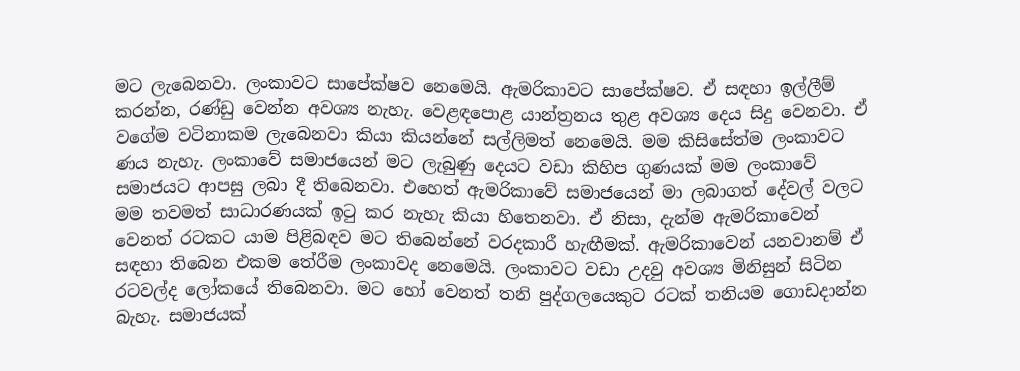මට ලැබෙනවා. ලංකාවට සාපේක්ෂව නෙමෙයි. ඇමරිකාවට සාපේක්ෂව. ඒ සඳහා ඉල්ලීම් කරන්න, රණ්ඩු වෙන්න අවශ්‍ය නැහැ. වෙළඳපොළ යාන්ත්‍රනය තුළ අවශ්‍ය දෙය සිදු වෙනවා. ඒ වගේම වටිනාකම ලැබෙනවා කියා කියන්නේ සල්ලිමත් නෙමෙයි. මම කිසිසේත්ම ලංකාවට ණය නැහැ. ලංකාවේ සමාජයෙන් මට ලැබුණු දෙයට වඩා කිහිප ගුණයක් මම ලංකාවේ සමාජයට ආපසු ලබා දී තිබෙනවා. එහෙත් ඇමරිකාවේ සමාජයෙන් මා ලබාගත් දේවල් වලට මම තවමත් සාධාරණයක් ඉටු කර නැහැ කියා හිතෙනවා. ඒ නිසා, දැන්ම ඇමරිකාවෙන් වෙනත් රටකට යාම පිළිබඳව මට තිබෙන්නේ වරදකාරී හැඟීමක්. ඇමරිකාවෙන් යනවානම් ඒ සඳහා තිබෙන එකම තේරීම ලංකාවද නෙමෙයි. ලංකාවට වඩා උදවු අවශ්‍ය මිනිසුන් සිටින රටවල්ද ලෝකයේ තිබෙනවා. මට හෝ වෙනත් තනි පුද්ගලයෙකුට රටක් තනියම ගොඩදාන්න බැහැ. සමාජයක්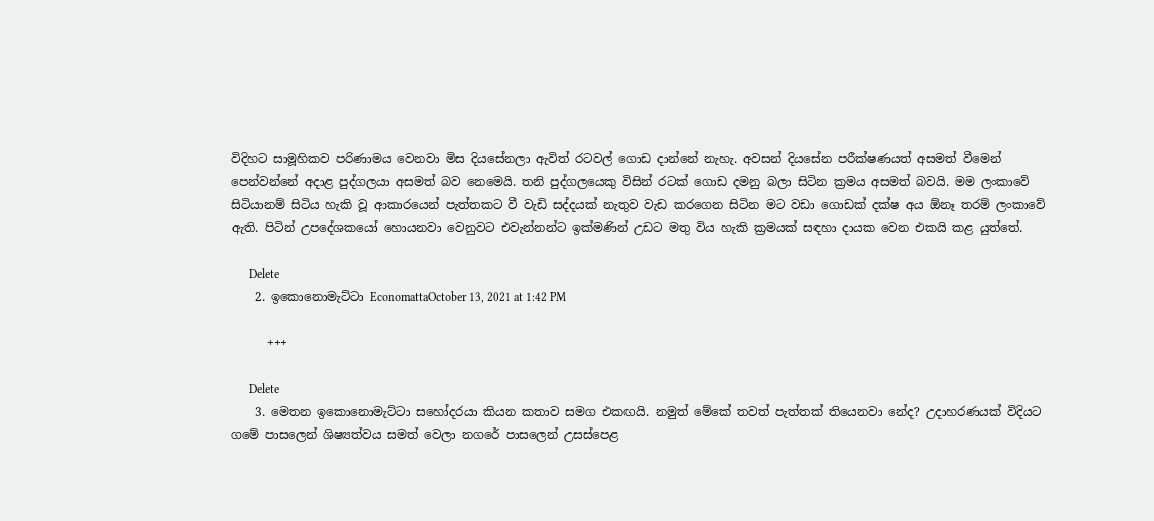විදිහට සාමූහිකව පරිණාමය වෙනවා මිස දියසේනලා ඇවිත් රටවල් ගොඩ දාන්නේ නැහැ. අවසන් දියසේන පරීක්ෂණයත් අසමත් වීමෙන් පෙන්වන්නේ අදාළ පුද්ගලයා අසමත් බව නෙමෙයි. තනි පුද්ගලයෙකු විසින් රටක් ගොඩ දමනු බලා සිටින ක්‍රමය අසමත් බවයි. මම ලංකාවේ සිටියානම් සිටිය හැකි වූ ආකාරයෙන් පැත්තකට වී වැඩි සද්දයක් නැතුව වැඩ කරගෙන සිටින මට වඩා ගොඩක් දක්ෂ අය ඕනෑ තරම් ලංකාවේ ඇති. පිටින් උපදේශකයෝ හොයනවා වෙනුවට එවැන්නන්ට ඉක්මණින් උඩට මතු විය හැකි ක්‍රමයක් සඳහා දායක වෙන එකයි කළ යුත්තේ.

      Delete
    2. ඉකොනොමැට්ටා EconomattaOctober 13, 2021 at 1:42 PM

      +++

      Delete
    3. මෙතන ඉකොනොමැට්ටා සහෝදරයා කියන කතාව සමග එකඟයි. නමුත් මේකේ තවත් පැත්තක් තියෙනවා නේද? උදාහරණයක් විදියට ගමේ පාසලෙන් ශිෂ්‍යත්වය සමත් වෙලා නගරේ පාසලෙන් උසස්පෙළ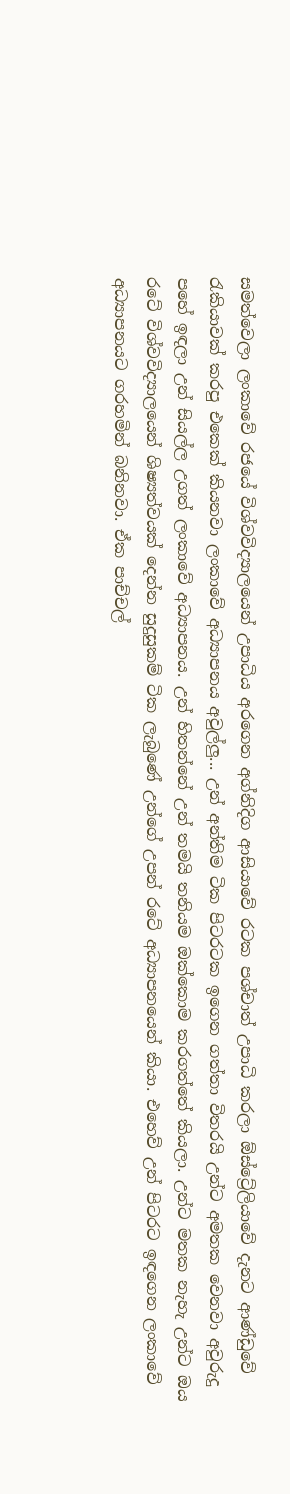සමත්වෙලා ලංකාවේ රජයේ විශ්වවිද්‍යාලයෙන් උපාධිය අරගෙන අග්නිදිග ආසියාවේ රටක පශ්චාත් උපාධි කරලා ඕස්ට්‍රේලියාවේ දැනට ආණ්ඩුවේ රැකියාවක් කරපු එකෙක් කියනවා ලංකාවේ අධ්‍යාපනය අවුල්ලු... උන් අන්තිම ටික පිටරටක ඉගෙන ගත්තා විතරයි උන්ට අමතක වෙනවා අවුරුදු පහේ ඉඳලා උන් සියල්ල උගත් ලංකාවේ අධ්‍යාපනය. උන් හිතන්නේ උන් තමයි තනියම ඔක්කොම කරගත්තේ කියලා. උන්ට මතක නැහැ උන්ට ඔය රටේ විශ්වවිද්‍යාලයෙන් ශිෂ්‍යත්වයක් දෙන්න සුදුසුකම් ටික ලැබුණේ උන්ගේ උපන් රටේ අධ්‍යාපනයෙන් කියා. එහෙව් උන් පිටරට ඉඳගෙන ලංකාවේ අධ්‍යාපනයට ගරහමින් බනිනවා. ඒක පාච්චල්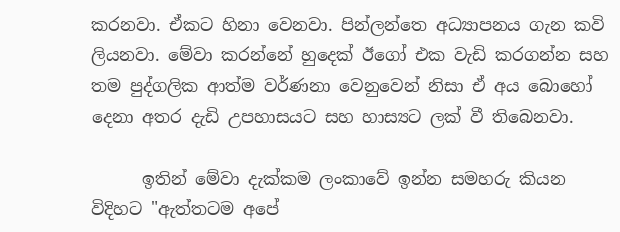කරනවා. ඒකට හිනා වෙනවා. පින්ලන්තෙ අධ්‍යාපනය ගැන කවි ලියනවා. මේවා කරන්නේ හුදෙක් ඊගෝ එක වැඩි කරගන්න සහ තම පුද්ගලික ආත්ම වර්ණනා වෙනුවෙන් නිසා ඒ අය බොහෝ දෙනා අතර දැඩි උපහාසයට සහ හාස්‍යට ලක් වී තිබෙනවා.

      ඉතින් මේවා දැක්කම ලංකාවේ ඉන්න සමහරු කියන විදිහට "ඇත්තටම අපේ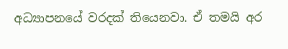අධ්‍යාපනයේ වරදක් තියෙනවා. ඒ තමයි අර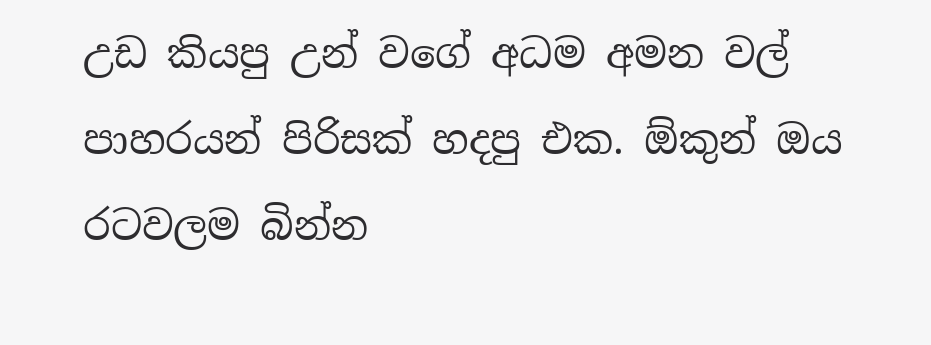උඩ කියපු උන් වගේ අධම අමන වල් පාහරයන් පිරිසක් හදපු එක. ඕකුන් ඔය රටවලම බින්න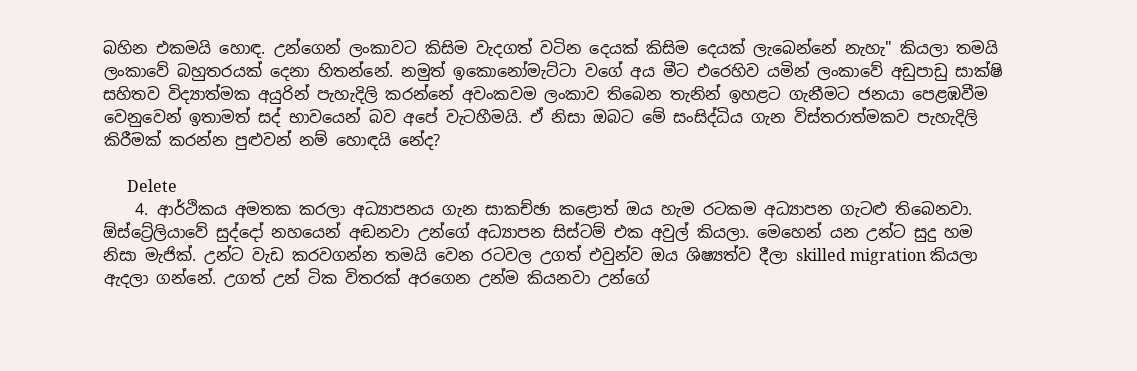බහින එකමයි හොඳ. උන්ගෙන් ලංකාවට කිසිම වැදගත් වටින දෙයක් කිසිම දෙයක් ලැබෙන්නේ නැහැ" කියලා තමයි ලංකාවේ බහුතරයක් දෙනා හිතන්නේ. නමුත් ඉකොනෝමැට්ටා වගේ අය මීට එරෙහිව යමින් ලංකාවේ අඩුපාඩු සාක්ෂි සහිතව විද්‍යාත්මක අයුරින් පැහැදිලි කරන්නේ අවංකවම ලංකාව තිබෙන තැනින් ඉහළට ගැනීමට ජනයා පෙළඹවීම වෙනුවෙන් ඉතාමත් සද් භාවයෙන් බව අපේ වැටහීමයි. ඒ නිසා ඔබට මේ සංසිද්ධිය ගැන විස්තරාත්මකව පැහැදිලි කිරීමක් කරන්න පුළුවන් නම් හොඳයි නේද?

      Delete
    4. ආර්ථිකය අමතක කරලා අධ්‍යාපනය ගැන සාකච්ඡා කළොත් ඔය හැම රටකම අධ්‍යාපන ගැටළු තිබෙනවා. ඕස්ට්‍රේලියාවේ සුද්දෝ නහයෙන් අඬනවා උන්ගේ අධ්‍යාපන සිස්ටම් එක අවුල් කියලා. මෙහෙන් යන උන්ට සුදු හම නිසා මැජික්. උන්ට වැඩ කරවගන්න තමයි වෙන රටවල උගත් එවුන්ව ඔය ශිෂ්‍යත්ව දීලා skilled migration කියලා ඇදලා ගන්නේ. උගත් උන් ටික විතරක් අරගෙන උන්ම කියනවා උන්ගේ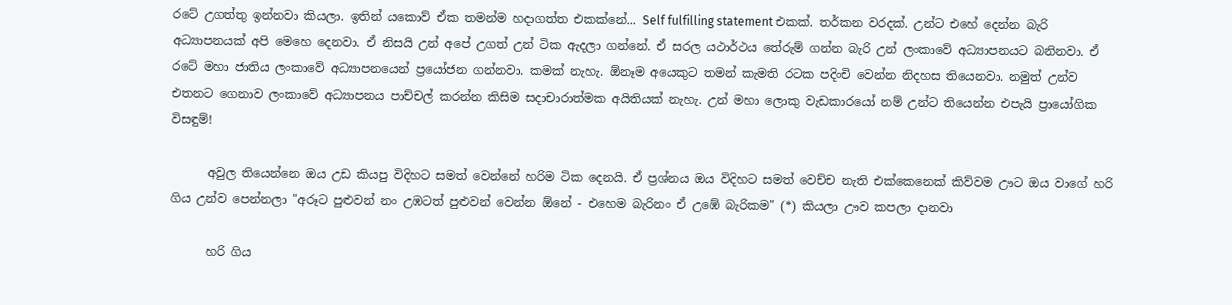රටේ උගත්තු ඉන්නවා කියලා. ඉතින් යකොව් ඒක තමන්ම හදාගත්ත එකක්නේ... Self fulfilling statement එකක්. තර්කන වරදක්. උන්ට එහේ දෙන්න බැරි අධ්‍යාපනයක් අපි මෙහෙ දෙනවා. ඒ නිසයි උන් අපේ උගත් උන් ටික ඇදලා ගන්නේ. ඒ සරල යථාර්ථය තේරුම් ගන්න බැරි උන් ලංකාවේ අධ්‍යාපනයට බනිනවා. ඒ රටේ මහා ජාතිය ලංකාවේ අධ්‍යාපනයෙන් ප්‍රයෝජන ගන්නවා. කමක් නැහැ. ඕනෑම අයෙකුට තමන් කැමති රටක පදිංචි වෙන්න නිදහස තියෙනවා. නමුත් උන්ව එතනට ගෙනාව ලංකාවේ අධ්‍යාපනය පාච්චල් කරන්න කිසිම සදාචාරාත්මක අයිතියක් නැහැ. උන් මහා ලොකු වැඩකාරයෝ නම් උන්ට තියෙන්න එපැයි ප්‍රායෝගික විසඳුම්!

      අවුල තියෙන්නෙ ඔය උඩ කියපු විදිහට සමත් වෙන්නේ හරිම ටික දෙනයි. ඒ ප්‍රශ්නය ඔය විදිහට සමත් වෙච්ච නැති එක්කෙනෙක් කිව්වම ඌට ඔය වාගේ හරි ගිය උන්ව පෙන්නලා "අරූට පුළුවන් නං උඹටත් පුළුවන් වෙන්න ඕනේ - එහෙම බැරිනං ඒ උඹේ බැරිකම" (*) කියලා ඌව කපලා දානවා

      හරි ගිය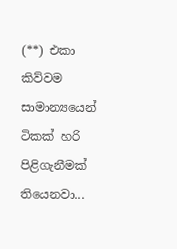(**) එකා කිව්වම සාමාන්‍යයෙන් ටිකක් හරි පිළිගැනීමක් තියෙනවා...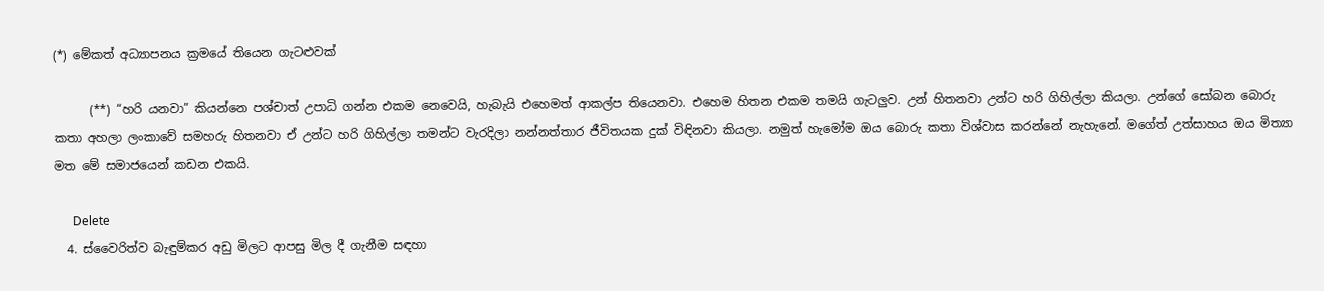(*) මේකත් අධ්‍යාපනය ක්‍රමයේ තියෙන ගැටළුවක්

      (**) “හරි යනවා” කියන්නෙ පශ්චාත් උපාධි ගන්න එකම නෙවෙයි, හැබැයි එහෙමත් ආකල්ප තියෙනවා. එහෙම හිතන එකම තමයි ගැටලුව. උන් හිතනවා උන්ට හරි ගිහිල්ලා කියලා. උන්ගේ සෝබන බොරු කතා අහලා ලංකාවේ සමහරු හිතනවා ඒ උන්ට හරි ගිහිල්ලා තමන්ට වැරදිලා නන්නත්තාර ජීවිතයක දුක් විඳිනවා කියලා. නමුත් හැමෝම ඔය බොරු කතා විශ්වාස කරන්නේ නැහැනේ. මගේත් උත්සාහය ඔය මිත්‍යා මත මේ සමාජයෙන් කඩන එකයි.

      Delete
  4. ස්වෛරිත්ව බැඳුම්කර අඩු මිලට ආපසු මිල දී ගැනීම සඳහා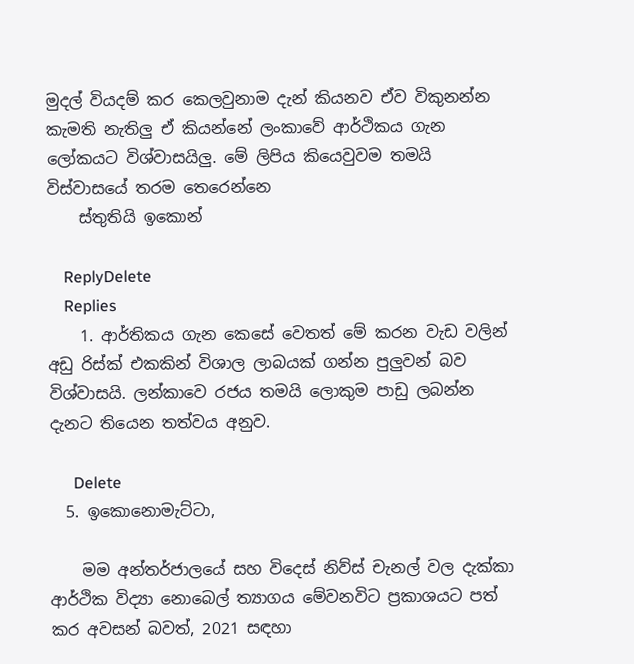මුදල් වියදම් කර කෙලවුනාම දැන් කියනව ඒව විකුනන්න කැමති නැතිලු ඒ කියන්නේ ලංකාවේ ආර්ථිකය ගැන ලෝකයට විශ්වාසයිලු. මේ ලිපිය කියෙවුවම තමයි විස්වාසයේ තරම තෙරෙන්න‍ෙ
    ස්තුතියි ඉකොන්

    ReplyDelete
    Replies
    1. ආර්තිකය ගැන කෙසේ වෙතත් මේ කරන වැඩ වලින් අඩු රිස්ක් එකකින් විශාල ලාබයක් ගන්න පුලුවන් බව විශ්වාසයි. ලන්කාවෙ රජය තමයි ලොකුම පාඩු ලබන්න දැනට තියෙන තත්වය අනුව.

      Delete
  5. ඉකොනොමැට්ටා,

    මම අන්තර්ජාලයේ සහ විදෙස් නිව්ස් චැනල් වල දැක්කා ආර්ථික විද්‍යා නොබෙල් ත්‍යාගය මේවනවිට ප්‍රකාශයට පත් කර අවසන් බවත්, 2021 සඳහා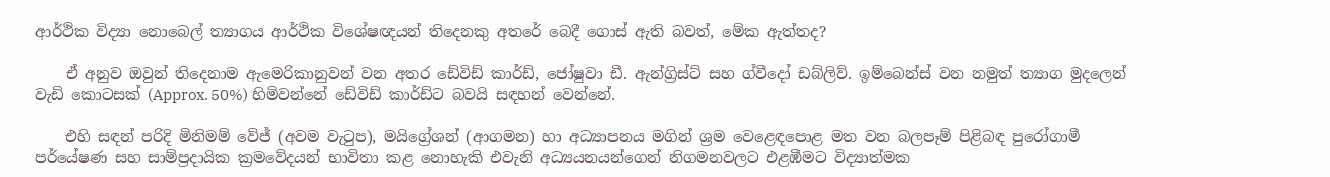ආර්ථික විද්‍යා නොබෙල් ත්‍යාගය ආර්ථික විශේෂඥයන් තිදෙනකු අතරේ බෙදී ගොස් ඇති බවත්, මේක ඇත්තද?

    ඒ අනුව ඔවුන් තිදෙනාම ඇමෙරිකානුවන් වන අතර ඩේවිඩ් කාර්ඩ්, ජෝෂුවා ඩී. ඇන්ග්‍රිස්ට් සහ ග්වීදෝ ඩබ්ලිව්. ඉම්බෙන්ස් වන නමුත් ත්‍යාග මුදලෙන් වැඩි කොටසක් (Approx. 50%) හිමිවන්නේ ඩේවිඩ් කාර්ඩ්ට බවයි සඳහන් වෙන්නේ.

    එහි සඳන් පරිදි මිනිමම් වේජ් (අවම වැටුප), මයිග්‍රේශන් (ආගමන) හා අධ්‍යාපනය මගින් ශ්‍රම වෙළෙඳපොළ මත වන බලපෑම් පිළිබඳ පුරෝගාමී පර්යේෂණ සහ සාම්ප්‍රදායික ක්‍රමවේදයන් භාවිතා කළ නොහැකි එවැනි අධ්‍යයනයන්ගෙන් නිගමනවලට එළඹීමට විද්‍යාත්මක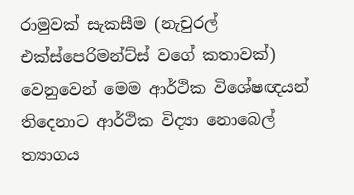රාමුවක් සැකසීම (නැචුරල් එක්ස්පෙරිමන්ට්ස් වගේ කතාවක්) වෙනුවෙන් මෙම ආර්ථික විශේෂඥයන් තිදෙනාට ආර්ථික විද්‍යා නොබෙල් ත්‍යාගය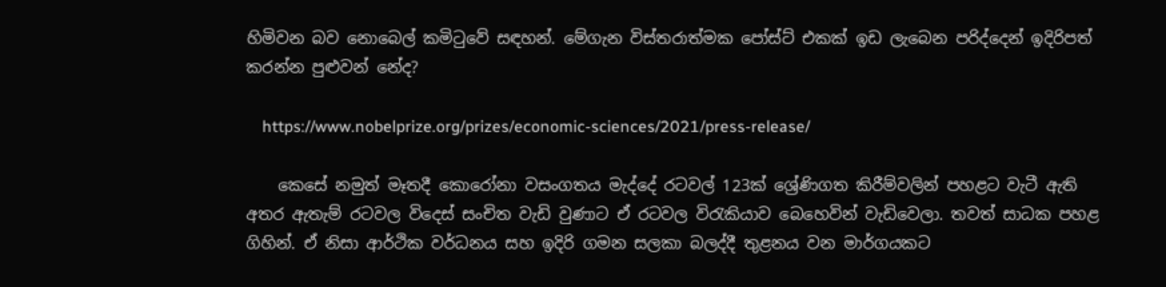හිමිවන බව නොබෙල් කමිටුවේ සඳහන්. මේගැන විස්තරාත්මක පෝස්ට් එකක් ඉඩ ලැබෙන පරිද්දෙන් ඉදිරිපත් කරන්න පුළුවන් නේද?

    https://www.nobelprize.org/prizes/economic-sciences/2021/press-release/

    කෙසේ නමුත් මෑතදී කොරෝනා වසංගතය මැද්දේ රටවල් 123ක් ශ්‍රේණිගත කිරීම්වලින් පහළට වැටී ඇති අතර ඇතැම් රටවල විදෙස් සංචිත වැඩි වුණාට ඒ රටවල විරැකියාව බෙහෙවින් වැඩිවෙලා. තවත් සාධක පහළ ගිහින්. ඒ නිසා ආර්ථික වර්ධනය සහ ඉදිරි ගමන සලකා බලද්දී තුළනය වන මාර්ගයකට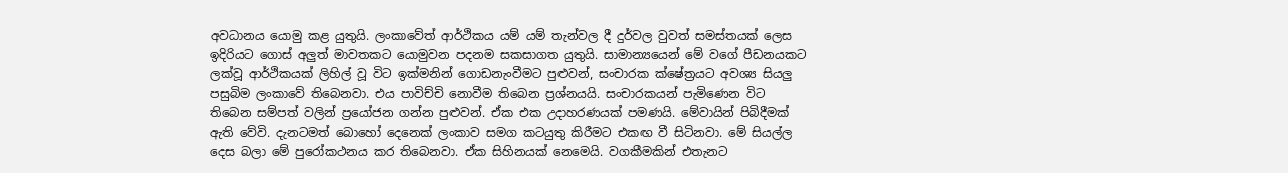අවධානය යොමු කළ යුතුයි. ලංකාවේත් ආර්ථිකය යම් යම් තැන්වල දී දුර්වල වුවත් සමස්තයක් ලෙස ඉදිරියට ගොස් අලුත් මාවතකට යොමුවන පදනම සකසාගත යුතුයි. සාමාන්‍යයෙන් මේ වගේ පීඩනයකට ලක්වූ ආර්ථිකයක් ලිහිල් වූ විට ඉක්මනින් ගොඩනැංවීමට පුළුවන්, සංචාරක ක්ෂේත්‍රයට අවශ්‍ය සියලු පසුබිම ලංකාවේ තිබෙනවා. එය පාවිච්චි නොවීම තිබෙන ප්‍රශ්නයයි. සංචාරකයන් පැමිණෙන විට තිබෙන සම්පත් වලින් ප්‍රයෝජන ගන්න පුළුවන්. ඒක එක උදාහරණයක් පමණයි. මේවායින් පිබිදීමක් ඇති වේවි. දැනටමත් බොහෝ දෙනෙක් ලංකාව සමග කටයුතු කිරීමට එකඟ වී සිටිනවා. මේ සියල්ල දෙස බලා මේ පුරෝකථනය කර තිබෙනවා. ඒක සිහිනයක් නෙමෙයි. වගකීමකින් එතැනට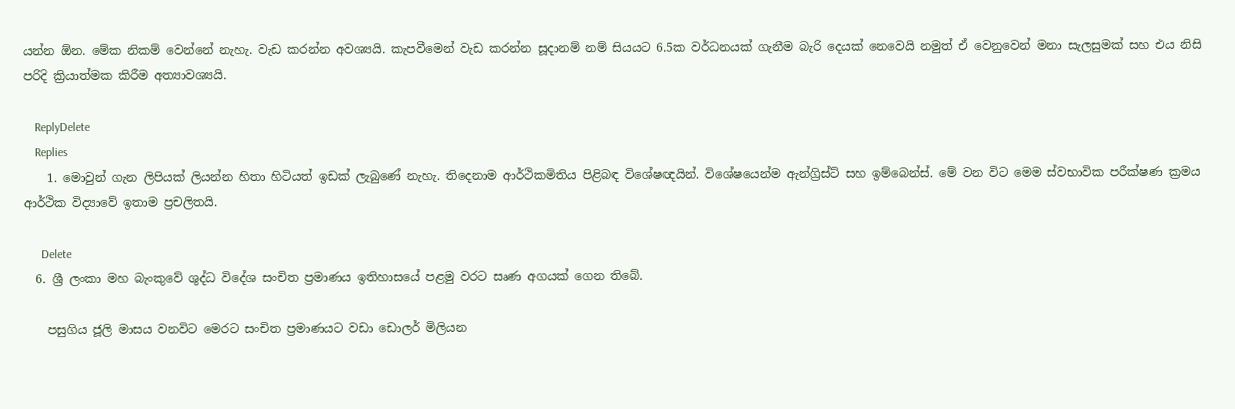යන්න ඕන. මේක නිකම් වෙන්නේ නැහැ. වැඩ කරන්න අවශ්‍යයි. කැපවීමෙන් වැඩ කරන්න සූදානම් නම් සියයට 6.5ක වර්ධනයක් ගැනීම බැරි දෙයක් නෙවෙයි නමුත් ඒ වෙනුවෙන් මනා සැලසුමක් සහ එය නිසි පරිදි ක්‍රියාත්මක කිරීම අත්‍යාවශ්‍යයි.

    ReplyDelete
    Replies
    1. මොවුන් ගැන ලිපියක් ලියන්න හිතා හිටියත් ඉඩක් ලැබුණේ නැහැ. තිදෙනාම ආර්ථිකමිතිය පිළිබඳ විශේෂඥයින්. විශේෂයෙන්ම ඇන්ග්‍රිස්ට් සහ ඉම්බෙන්ස්. මේ වන විට මෙම ස්වභාවික පරීක්ෂණ ක්‍රමය ආර්ථික විද්‍යාවේ ඉතාම ප්‍රචලිතයි.

      Delete
  6. ශ්‍රී ලංකා මහ බැංකුවේ ශුද්ධ විදේශ සංචිත ප්‍රමාණය ඉතිහාසයේ පළමු වරට සෘණ අගයක් ගෙන තිබේ.

    පසුගිය ජූලි මාසය වනවිට මෙරට සංචිත ප්‍රමාණයට වඩා ඩොලර් මිලියන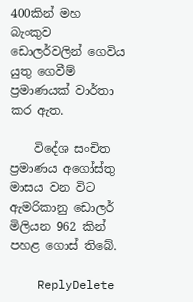400කින් මහ බැංකුව ඩොලර්වලින් ගෙවිය යුතු ගෙවීම් ප්‍රමාණයක් වාර්තා කර ඇත.

    විදේශ සංචිත ප්‍රමාණය අගෝස්තු මාසය වන විට ඇමරිකානු ඩොලර් මිලියන 962 කින් පහළ ගොස් තිබේ.

    ReplyDelete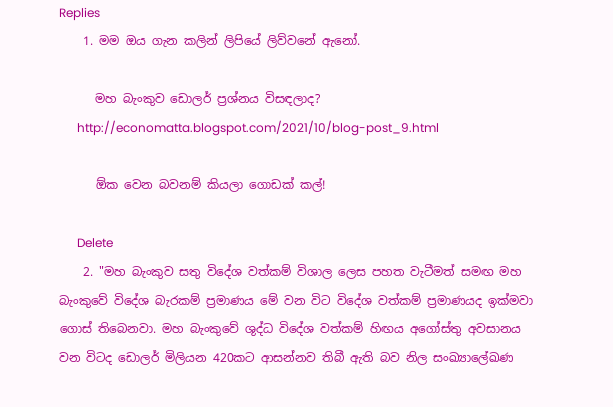Replies
    1. මම ඔය ගැන කලින් ලිපියේ ලිව්වනේ ඇනෝ.

      මහ බැංකුව ඩොලර් ප්‍රශ්නය විසඳලාද?
      http://economatta.blogspot.com/2021/10/blog-post_9.html

      ඕක වෙන බවනම් කියලා ගොඩක් කල්!

      Delete
    2. "මහ බැංකුව සතු විදේශ වත්කම් විශාල ලෙස පහත වැටීමත් සමඟ මහ බැංකුවේ විදේශ බැරකම් ප්‍රමාණය මේ වන විට විදේශ වත්කම් ප්‍රමාණයද ඉක්මවා ගොස් තිබෙනවා. මහ බැංකුවේ ශුද්ධ විදේශ වත්කම් හිඟය අගෝස්තු අවසානය වන විටද ඩොලර් මිලියන 420කට ආසන්නව තිබී ඇති බව නිල සංඛ්‍යාලේඛණ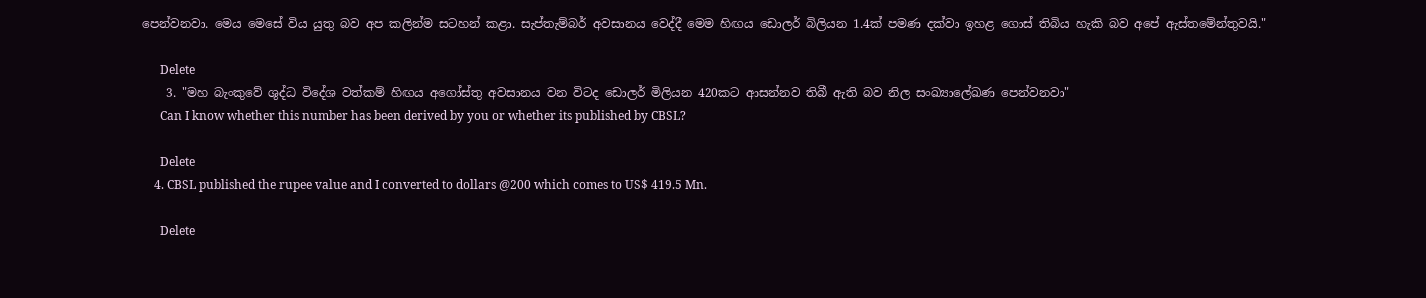පෙන්වනවා. මෙය මෙසේ විය යුතු බව අප කලින්ම සටහන් කළා. සැප්තැම්බර් අවසානය වෙද්දී මෙම හිඟය ඩොලර් බිලියන 1.4ක් පමණ දක්වා ඉහළ ගොස් තිබිය හැකි බව අපේ ඇස්තමේන්තුවයි."

      Delete
    3. "මහ බැංකුවේ ශුද්ධ විදේශ වත්කම් හිඟය අගෝස්තු අවසානය වන විටද ඩොලර් මිලියන 420කට ආසන්නව තිබී ඇති බව නිල සංඛ්‍යාලේඛණ පෙන්වනවා"
      Can I know whether this number has been derived by you or whether its published by CBSL?

      Delete
    4. CBSL published the rupee value and I converted to dollars @200 which comes to US$ 419.5 Mn.

      Delete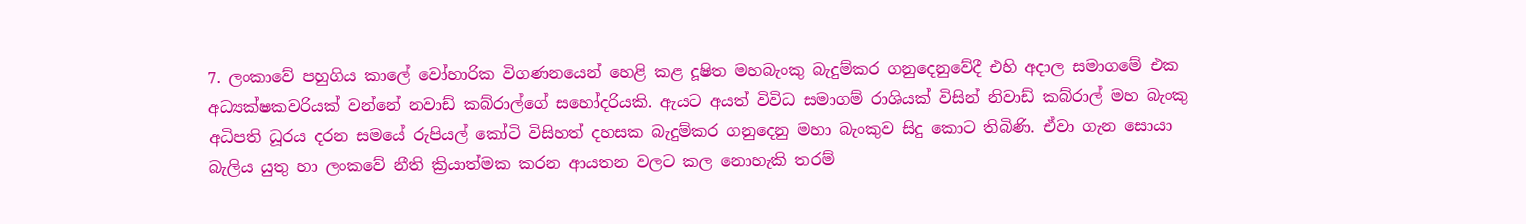7. ලංකාවේ පහුගිය කාලේ වෝහාරික විගණනයෙන් හෙළි කළ දූෂිත මහබැංකු බැදුම්කර ගනුදෙනුවේදී එහි අදාල සමාගමේ එක අධ්‍යක්ෂකවරියක් වන්නේ නවාඩ් කබ්රාල්ගේ සහෝදරියකි. ඇයට අයත් විවිධ සමාගම් රාශියක් විසින් නිවාඩ් කබ්රාල් මහ බැංකු අධිපති ධූරය දරන සමයේ රුපියල් කෝටි විසිහත් දහසක බැදුම්කර ගනුදෙනු මහා බැංකුව සිදු කොට තිබිණි. ඒවා ගැන සොයා බැලිය යුතු හා ලංකවේ නීති ක්‍රියාත්මක කරන ආයතන වලට කල නොහැකි තරම්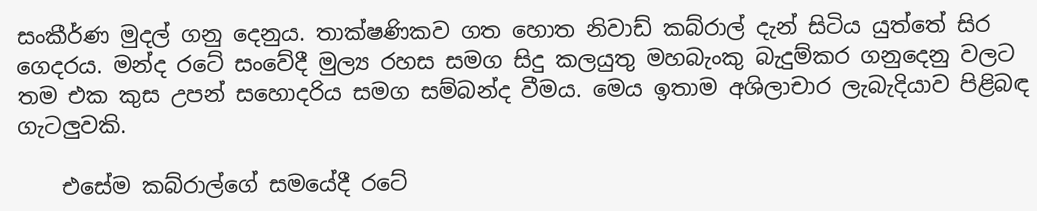සංකීර්ණ මුදල් ගනු දෙනුය. තාක්ෂණිකව ගත හොත නිවාඩ් කබ්රාල් දැන් සිටිය යුත්තේ සිර ගෙදරය. මන්ද රටේ සංවේදී මුල්‍ය රහස සමග සිදු කලයුතු මහබැංකු බැදුම්කර ගනුදෙනු වලට තම එක කුස උපන් සහොදරිය සමග සම්බන්ද වීමය. මෙය ඉතාම අශිලාචාර ලැබැදියාව පිළිබඳ ගැටලුවකි.

    එසේම කබ්රාල්ගේ සමයේදී රටේ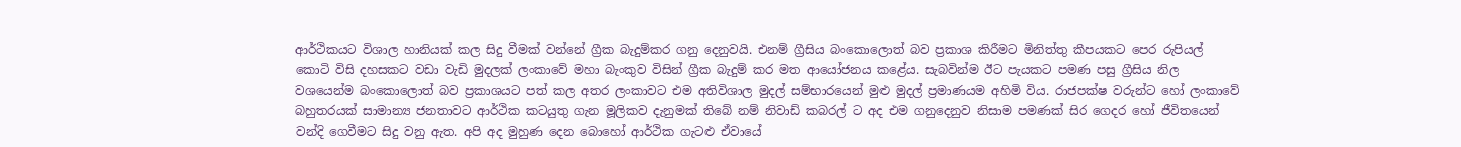ආර්ථිකයට විශාල හානියක් කල සිදු වීමක් වන්නේ ග්‍රීක බැදුම්කර ගනු දෙනුවයි. එනම් ග්‍රීසිය බංකොලොත් බව ප්‍රකාශ කිරීමට මිනිත්තු කීපයකට පෙර රුපියල් කොටි විසි දහසකට වඩා වැඩි මුදලක් ලංකාවේ මහා බැංකුව විසින් ග්‍රීක බැදුම් කර මත ආයෝජනය කළේය. සැබවින්ම ඊට පැයකට පමණ පසු ග්‍රීසිය නිල වශයෙන්ම බංකොලොත් බව ප්‍රකාශයට පත් කල අතර ලංකාවට එම අතිවිශාල මුදල් සම්භාරයෙන් මුළු මුදල් ප්‍රමාණයම අහිමි විය. රාජපක්ෂ වරුන්ට හෝ ලංකාවේ බහුතරයක් සාමාන්‍ය ජනතාවට ආර්ථික කටයුතු ගැන මූලිකව දැනුමක් තිබේ නම් නිවාඩ් කබරල් ට අද එම ගනුදෙනුව නිසාම පමණක් සිර ගෙදර හෝ ජීවිතයෙන් වන්දි ගෙවීමට සිදු වනු ඇත. අපි අද මුහුණ දෙන බොහෝ ආර්ථික ගැටළු ඒවායේ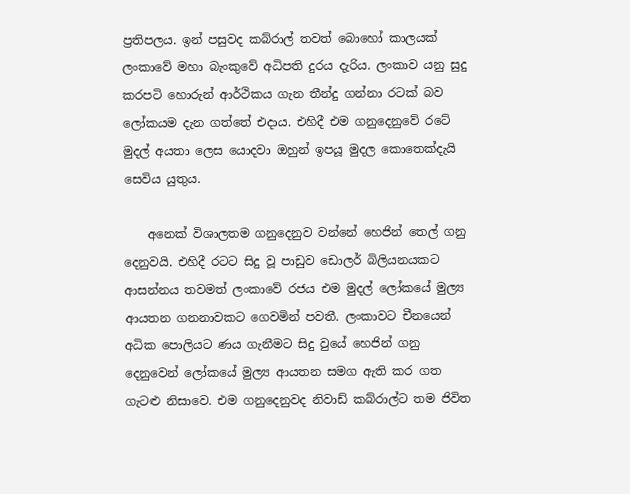ප්‍රතිපලය. ඉන් පසුවද කබ්රාල් තවත් බොහෝ කාලයක් ලංකාවේ මහා බැංකුවේ අධිපති දුරය දැරිය. ලංකාව යනු සුදු කරපටි හොරුන් ආර්ථිකය ගැන තීන්දු ගන්නා රටක් බව ලෝකයම දැන ගත්තේ එදාය. එහිදී එම ගනුදෙනුවේ රටේ මුදල් අයතා ලෙස යොදවා ඔහුන් ඉපයූ මුදල කොතෙක්දැයි සෙවිය යුතුය.

    අනෙක් විශාලතම ගනුදෙනුව වන්නේ හෙජින් තෙල් ගනු දෙනුවයි. එහිදී රටට සිදු වූ පාඩුව ඩොලර් බිලියනයකට ආසන්නය තවමත් ලංකාවේ රජය එම මුදල් ලෝකයේ මුල්‍ය ආයතන ගනනාවකට ගෙවමින් පවතී. ලංකාවට චීනයෙන් අධික පොලියට ණය ගැනීමට සිදු වුයේ හෙජින් ගනු දෙනුවෙන් ලෝකයේ මුල්‍ය ආයතන සමග ඇති කර ගත ගැටළු නිසාවෙ. එම ගනුදෙනුවද නිවාඩ් කබ්රාල්ට තම ජිවිත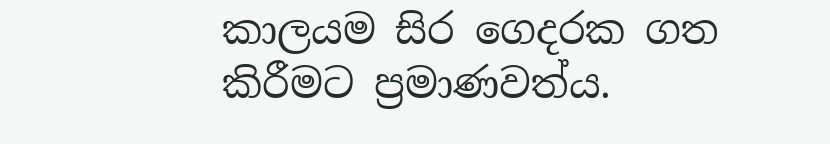කාලයම සිර ගෙදරක ගත කිරීමට ප්‍රමාණවත්ය.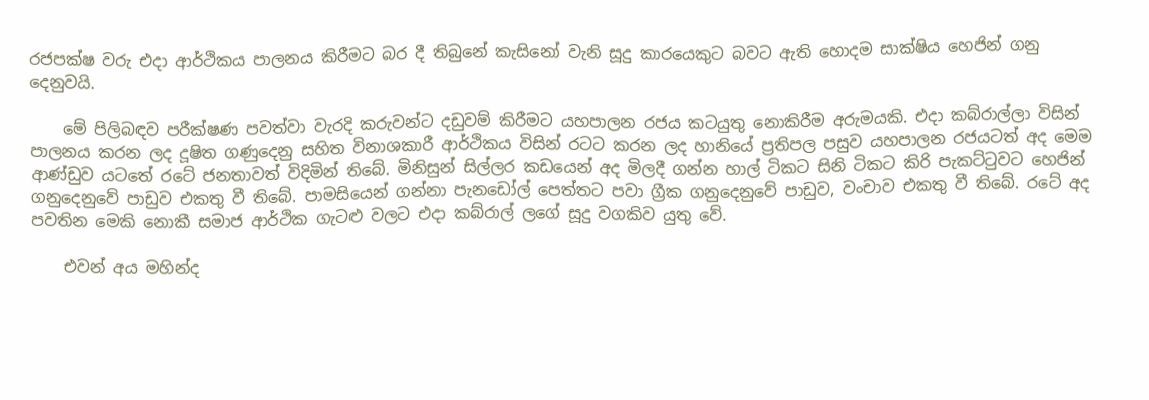රජපක්ෂ වරු එදා ආර්ථිකය පාලනය කිරීමට බර දී තිබුනේ කැසිනෝ වැනි සූදු කාරයෙකුට බවට ඇති හොදම සාක්ෂිය හෙජින් ගනු දෙනුවයි.

    මේ පිලිබඳව පරීක්ෂණ පවත්වා වැරදි කරුවන්ට දඩුවම් කිරීමට යහපාලන රජය කටයුතු නොකිරීම අරුමයකි. එදා කබ්රාල්ලා විසින් පාලනය කරන ලද දූෂිත ගණුදෙනු සහිත විනාශකාරී ආර්ථිකය විසින් රටට කරන ලද හානියේ ප්‍රතිපල පසුව යහපාලන රජයටත් අද මෙම ආණ්ඩුව යටතේ රටේ ජනතාවත් විදිමින් තිබේ. මිනිසුන් සිල්ලර කඩයෙන් අද මිලදී ගන්න හාල් ටිකට සිනි ටිකට කිරි පැකට්ටුවට හෙජින් ගනුදෙනුවේ පාඩුව එකතු වී තිබේ. පාමසියෙන් ගන්නා පැනඩෝල් පෙත්තට පවා ග්‍රීක ගනුදෙනුවේ පාඩුව, වංචාව එකතු වී තිබේ. රටේ අද පවතින මෙකි නොකී සමාජ ආර්ථික ගැටළු වලට එදා කබ්රාල් ලගේ සූදු වගකිව යුතු වේ.

    එවන් අය මහින්ද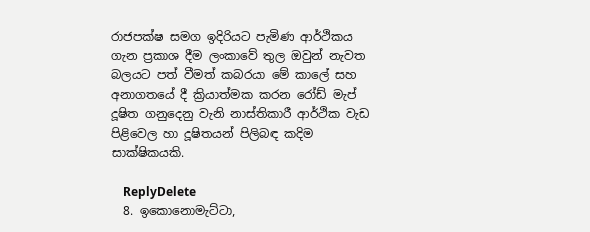රාජපක්ෂ සමග ඉදිරියට පැමිණ ආර්ථිකය ගැන ප්‍රකාශ දීම ලංකාවේ තුල ඔවුන් නැවත බලයට පත් වීමත් කබරයා මේ කාලේ සහ අනාගතයේ දී ක්‍රියාත්මක කරන රෝඩ් මැප් දූෂිත ගනුදෙනු වැනි නාස්තිකාරී ආර්ථික වැඩ පිළිවෙල හා දූෂිතයන් පිලිබඳ කදිම සාක්ෂිකයකි.

    ReplyDelete
  8. ඉකොනොමැට්ටා,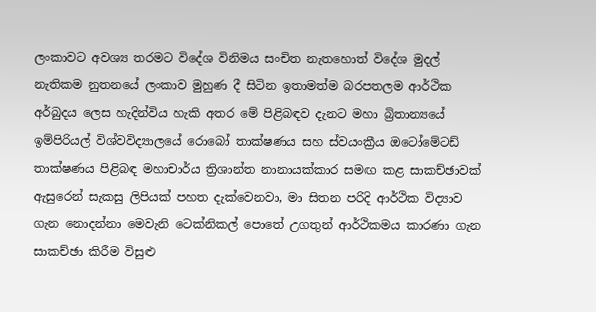ලංකාවට අවශ්‍ය තරමට විදේශ විනිමය සංචිත නැතහොත් විදේශ මුදල් නැතිකම නුතනයේ ලංකාව මුහුණ දී සිටින ඉතාමත්ම බරපතලම ආර්ථික අර්බුදය ලෙස හැදින්විය හැකි අතර මේ පිළිබඳව දැනට මහා බ්‍රිතාන්‍යයේ ඉම්පිරියල් විශ්වවිද්‍යාලයේ රොබෝ තාක්ෂණය සහ ස්වයංක්‍රීය ඔටෝමේටඩ් තාක්ෂණය පිළිබඳ මහාචාර්ය ත්‍රිශාන්ත නානායක්කාර සමඟ කළ සාකච්ඡාවක් ඇසුරෙන් සැකසු ලිපියක් පහත දැක්වෙනවා, මා සිතන පරිදි ආර්ථික විද්‍යාව ගැන නොදන්නා මෙවැනි ටෙක්නිකල් පොතේ උගතුන් ආර්ථිකමය කාරණා ගැන සාකච්ඡා කිරීම විසුළු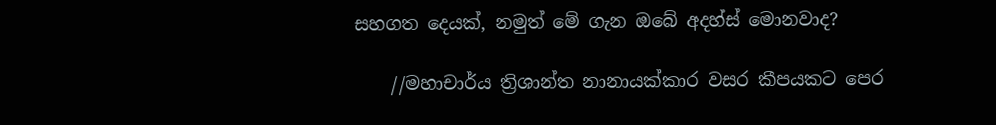සහගත දෙයක්, නමුත් මේ ගැන ඔබේ අදහ්ස් මොනවාද?

    //මහාචාර්ය ත්‍රිශාන්ත නානායක්කාර වසර කීපයකට පෙර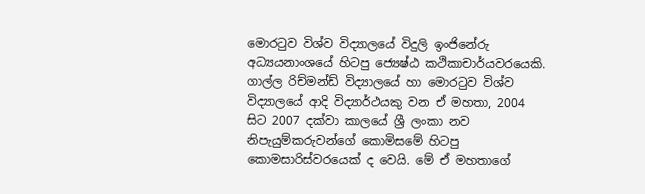මොරටුව විශ්ව විද්‍යාලයේ විදුලි ඉංජිනේරු අධ්‍යයනාංශයේ හිටපු ජ්‍යෙෂ්ඨ කථිකාචාර්යවරයෙකි. ගාල්ල රිච්මන්ඩ් විද්‍යාලයේ හා මොරටුව විශ්ව විද්‍යාලයේ ආදි විද්‍යාර්ථයකු වන ඒ මහතා, 2004 සිට 2007 දක්වා කාලයේ ශ්‍රී ලංකා නව නිපැයුම්කරුවන්ගේ කොමිසමේ හිටපු කොමසාරිස්වරයෙක් ද වෙයි. මේ ඒ මහතාගේ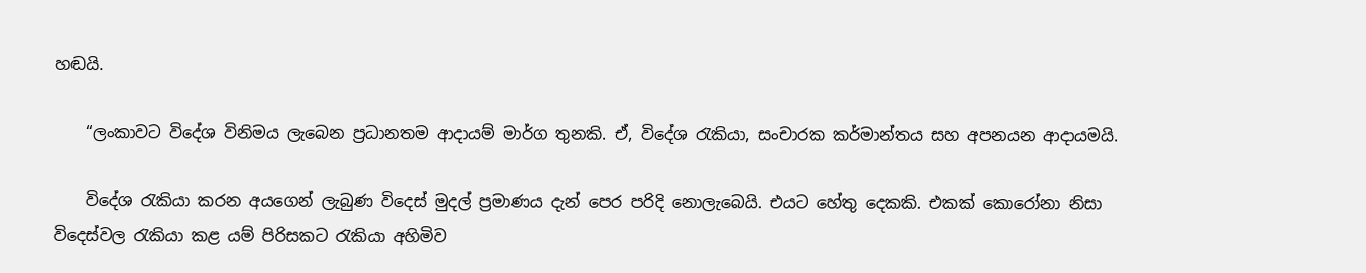හඬයි.

    “ලංකාවට විදේශ විනිමය ලැබෙන ප්‍රධානතම ආදායම් මාර්ග තුනකි. ඒ, විදේශ රැකියා, සංචාරක කර්මාන්තය සහ අපනයන ආදායමයි.

    විදේශ රැකියා කරන අයගෙන් ලැබුණ විදෙස් මුදල් ප්‍රමාණය දැන් පෙර පරිදි නොලැබෙයි. එයට හේතු දෙකකි. එකක් කොරෝනා නිසා විදෙස්වල රැකියා කළ යම් පිරිසකට රැකියා අහිමිව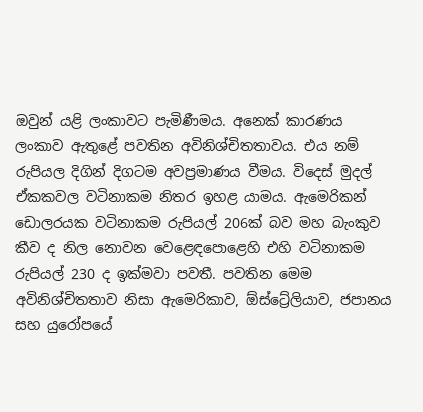ඔවුන් යළි ලංකාවට පැමිණීමය. අනෙක් කාරණය ලංකාව ඇතුළේ පවතින අවිනිශ්චිතතාවය. එය නම් රුපියල දිගින් දිගටම අවප්‍රමාණය වීමය. විදෙස් මුදල් ඒකකවල වටිනාකම නිතර ඉහළ යාමය. ඇමෙරිකන් ඩොලරයක වටිනාකම රුපියල් 206ක් බව මහ බැංකුව කීව ද නිල නොවන වෙළෙඳපොළෙහි එහි වටිනාකම රුපියල් 230 ද ඉක්මවා පවතී. පවතින මෙම අවිනිශ්චිතතාව නිසා ඇමෙරිකාව, ඕස්ට්‍රේලියාව, ජපානය සහ යුරෝපයේ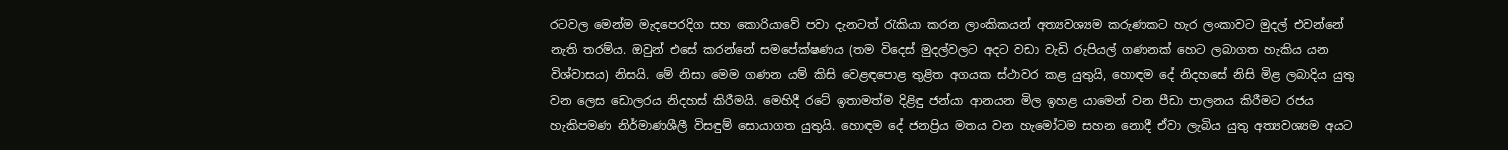රටවල මෙන්ම මැදපෙරදිග සහ කොරියාවේ පවා දැනටත් රැකියා කරන ලාංකිකයන් අත්‍යවශ්‍යම කරුණකට හැර ලංකාවට මුදල් එවන්නේ නැති තරම්ය. ඔවුන් එසේ කරන්නේ සමපේක්ෂණය (තම විදෙස් මුදල්වලට අදට වඩා වැඩි රුපියල් ගණනක් හෙට ලබාගත හැකිය යන විශ්වාසය) නිසයි. මේ නිසා මෙම ගණන යම් කිසි වෙළඳපොළ තුළිත අගයක ස්ථාවර කළ යුතුයි, හොඳම දේ නිදහසේ නිසි මිළ ලබාදිය යුතු වන ලෙස ඩොලරය නිදහස් කිරීමයි. මෙහිදී රටේ ඉතාමත්ම දිළිඳු ජන්යා ආනයන මිල ඉහළ යාමෙන් වන පීඩා පාලනය කිරීමට රජය හැකිපමණ නිර්මාණශීලී විසඳුම් සොයාගත යුතුයි. හොඳම දේ ජනප්‍රිය මතය වන හැමෝටම සහන නොදී ඒවා ලැබිය යුතු අත්‍යවශ්‍යම අයට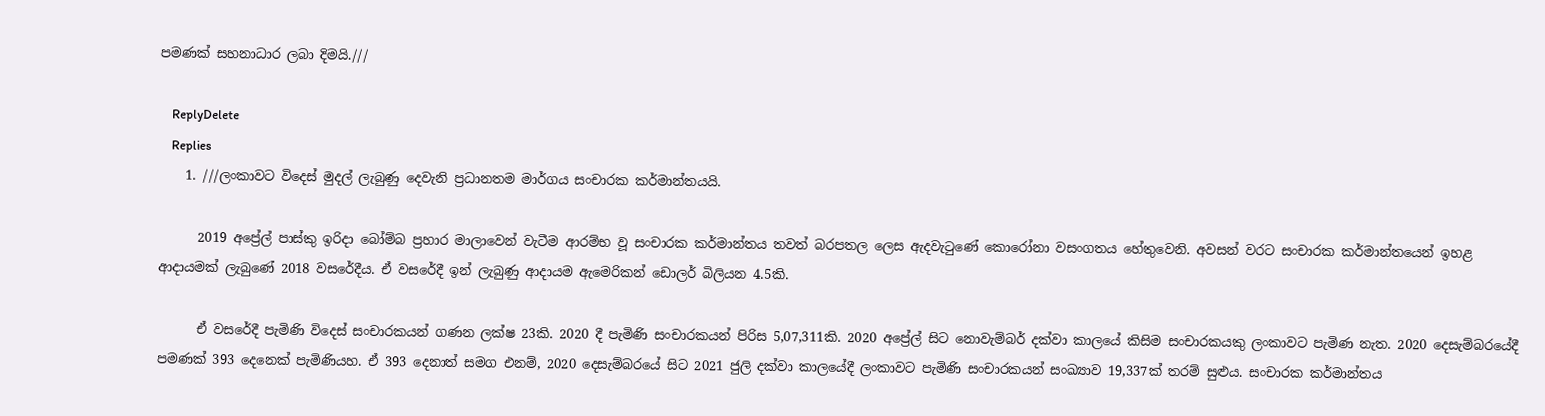පමණක් සහනාධාර ලබා දිමයි.///

    ReplyDelete
    Replies
    1. ///ලංකාවට විදෙස් මුදල් ලැබුණු දෙවැනි ප්‍රධානතම මාර්ගය සංචාරක කර්මාන්තයයි.

      2019 අප්‍රේල් පාස්කු ඉරිදා බෝම්බ ප්‍රහාර මාලාවෙන් වැටීම ආරම්භ වූ සංචාරක කර්මාන්තය තවත් බරපතල ලෙස ඇදවැටුණේ කොරෝනා වසංගතය හේතුවෙනි. අවසන් වරට සංචාරක කර්මාන්තයෙන් ඉහළ ආදායමක් ලැබුණේ 2018 වසරේදීය. ඒ වසරේදී ඉන් ලැබුණු ආදායම ඇමෙරිකන් ඩොලර් බිලියන 4.5කි.

      ඒ වසරේදී පැමිණි විදෙස් සංචාරකයන් ගණන ලක්ෂ 23කි. 2020 දී පැමිණි සංචාරකයන් පිරිස 5,07,311කි. 2020 අප්‍රේල් සිට නොවැම්බර් දක්වා කාලයේ කිසිම සංචාරකයකු ලංකාවට පැමිණ නැත. 2020 දෙසැම්බරයේදී පමණක් 393 දෙනෙක් පැමිණියහ. ඒ 393 දෙනාත් සමග එනම්, 2020 දෙසැම්බරයේ සිට 2021 ජුලි දක්වා කාලයේදී ලංකාවට පැමිණි සංචාරකයන් සංඛ්‍යාව 19,337ක් තරම් සුළුය. සංචාරක කර්මාන්තය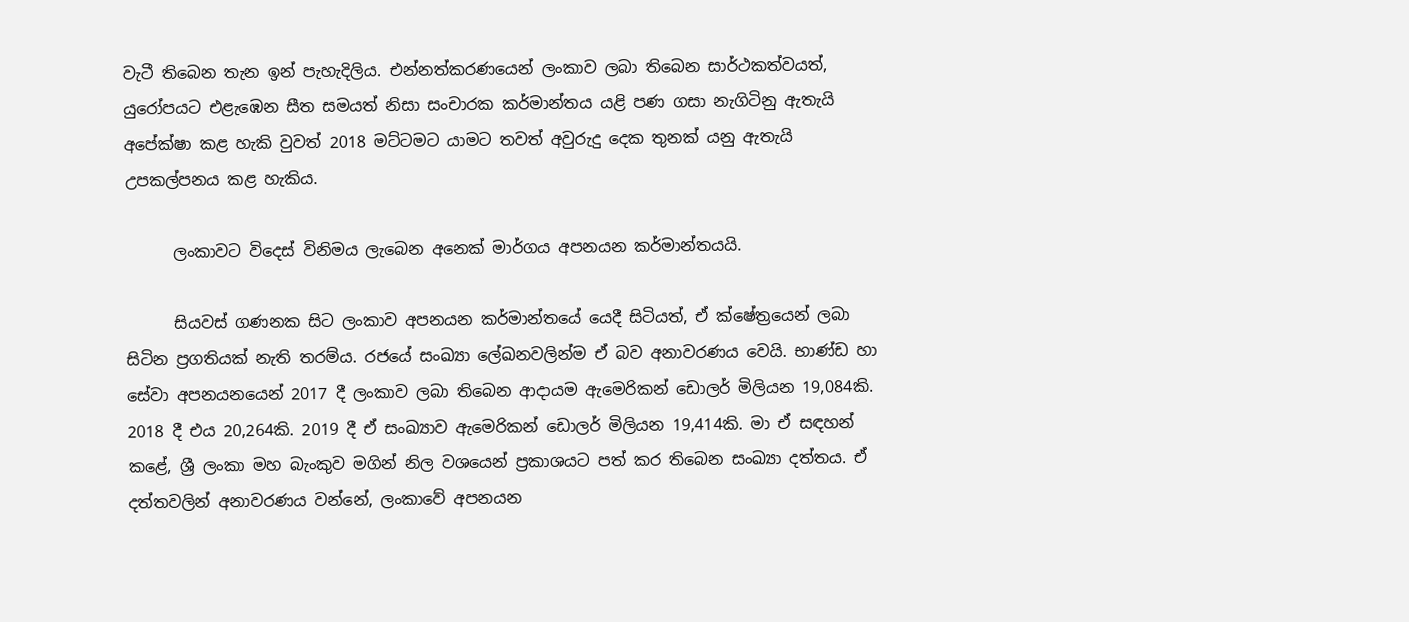වැටී තිබෙන තැන ඉන් පැහැදිලිය. එන්නත්කරණයෙන් ලංකාව ලබා තිබෙන සාර්ථකත්වයත්, යුරෝපයට එළැඹෙන සීත සමයත් නිසා සංචාරක කර්මාන්තය යළි පණ ගසා නැගිටිනු ඇතැයි අපේක්ෂා කළ හැකි වුවත් 2018 මට්ටමට යාමට තවත් අවුරුදු දෙක තුනක් යනු ඇතැයි උපකල්පනය කළ හැකිය.

      ලංකාවට විදෙස් විනිමය ලැබෙන අනෙක් මාර්ගය අපනයන කර්මාන්තයයි.

      සියවස් ගණනක සිට ලංකාව අපනයන කර්මාන්තයේ යෙදී සිටියත්, ඒ ක්ෂේත්‍රයෙන් ලබා සිටින ප්‍රගතියක් නැති තරම්ය. රජයේ සංඛ්‍යා ලේඛනවලින්ම ඒ බව අනාවරණය වෙයි. භාණ්ඩ හා සේවා අපනයනයෙන් 2017 දී ලංකාව ලබා තිබෙන ආදායම ඇමෙරිකන් ඩොලර් මිලියන 19,084කි. 2018 දී එය 20,264කි. 2019 දී ඒ සංඛ්‍යාව ඇමෙරිකන් ඩොලර් මිලියන 19,414කි. මා ඒ සඳහන් කළේ, ශ්‍රී ලංකා මහ බැංකුව මගින් නිල වශයෙන් ප්‍රකාශයට පත් කර තිබෙන සංඛ්‍යා දත්තය. ඒ දත්තවලින් අනාවරණය වන්නේ, ලංකාවේ අපනයන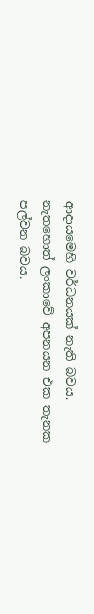ආදායමෙහි වර්ධනයක් නැති බවය. නැතහොත් ලංකාවේ අපනයන එක තැනක පල්වන බවය.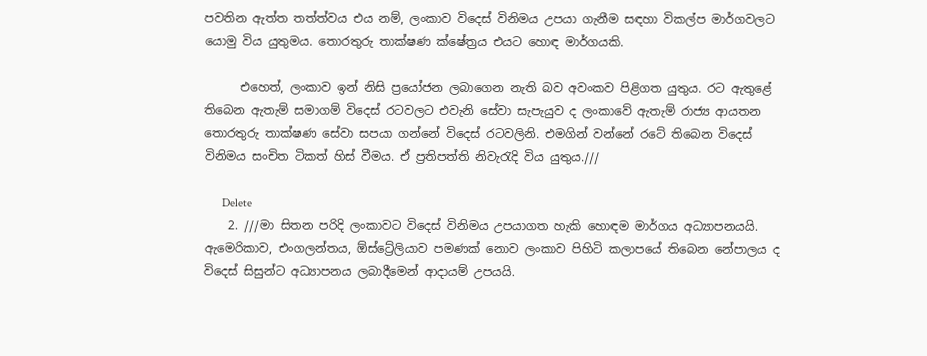පවතින ඇත්ත තත්ත්වය එය නම්, ලංකාව විදෙස් විනිමය උපයා ගැනීම සඳහා විකල්ප මාර්ගවලට යොමු විය යුතුමය. තොරතුරු තාක්ෂණ ක්ෂේත්‍රය එයට හොඳ මාර්ගයකි.

      එහෙත්, ලංකාව ඉන් නිසි ප්‍රයෝජන ලබාගෙන නැති බව අවංකව පිළිගත යුතුය. රට ඇතුළේ තිබෙන ඇතැම් සමාගම් විදෙස් රටවලට එවැනි සේවා සැපැයුව ද ලංකාවේ ඇතැම් රාජ්‍ය ආයතන තොරතුරු තාක්ෂණ සේවා සපයා ගන්නේ විදෙස් රටවලිනි. එමගින් වන්නේ රටේ තිබෙන විදෙස් විනිමය සංචිත ටිකත් හිස් වීමය. ඒ ප්‍රතිපත්ති නිවැරැදි විය යුතුය.///

      Delete
    2. ///මා සිතන පරිදි ලංකාවට විදෙස් විනිමය උපයාගත හැකි හොඳම මාර්ගය අධ්‍යාපනයයි. ඇමෙරිකාව, එංගලන්තය, ඕස්ට්‍රේලියාව පමණක් නොව ලංකාව පිහිටි කලාපයේ තිබෙන නේපාලය ද විදෙස් සිසුන්ට අධ්‍යාපනය ලබාදීමෙන් ආදායම් උපයයි.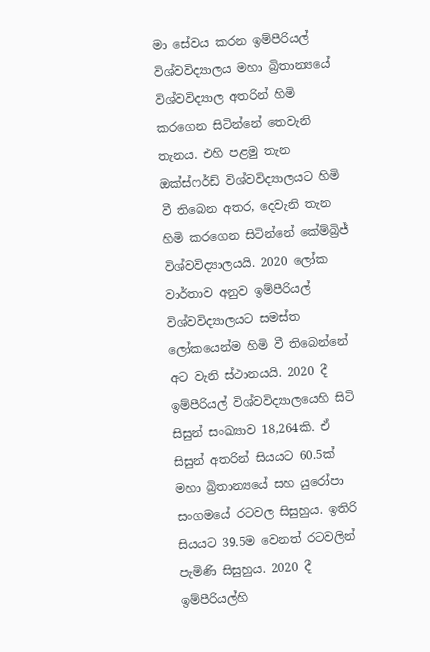මා සේවය කරන ඉම්පීරියල් විශ්වවිද්‍යාලය මහා බ්‍රිතාන්‍යයේ විශ්වවිද්‍යාල අතරින් හිමි කරගෙන සිටින්නේ තෙවැනි තැනය. එහි පළමු තැන ඔක්ස්ෆර්ඩ් විශ්වවිද්‍යාලයට හිමි වී තිබෙන අතර, දෙවැනි තැන හිමි කරගෙන සිටින්නේ කේම්බ්‍රිජ් විශ්වවිද්‍යාලයයි. 2020 ලෝක වාර්තාව අනුව ඉම්පීරියල් විශ්වවිද්‍යාලයට සමස්ත ලෝකයෙන්ම හිමි වී තිබෙන්නේ අට වැනි ස්ථානයයි. 2020 දී ඉම්පීරියල් විශ්වවිද්‍යාලයෙහි සිටි සිසුන් සංඛ්‍යාව 18,264කි. ඒ සිසුන් අතරින් සියයට 60.5ක් මහා බ්‍රිතාන්‍යයේ සහ යුරෝපා සංගමයේ රටවල සිසුහුය. ඉතිරි සියයට 39.5ම වෙනත් රටවලින් පැමිණි සිසුහුය. 2020 දී ඉම්පීරියල්හි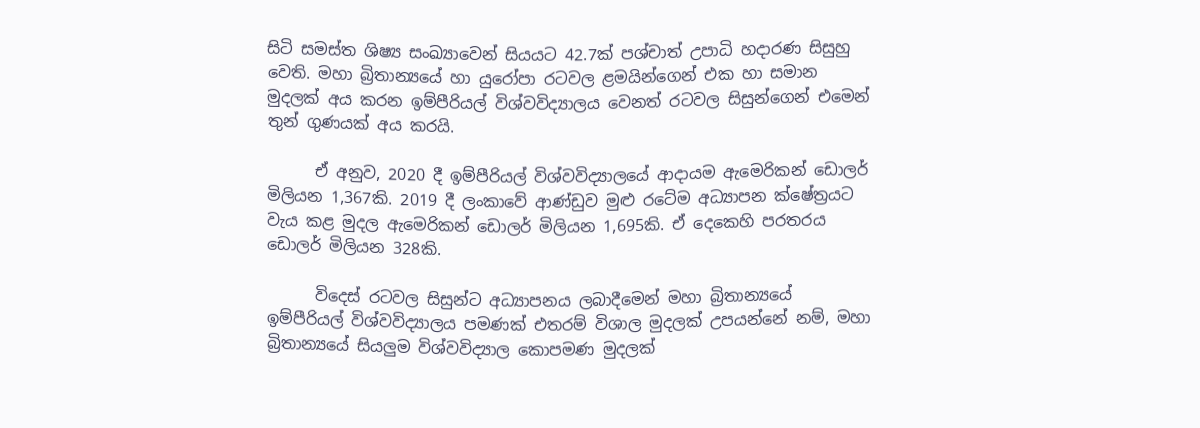සිටි සමස්ත ශිෂ්‍ය සංඛ්‍යාවෙන් සියයට 42.7ක් පශ්චාත් උපාධි හදාරණ සිසුහු වෙති. මහා බ්‍රිතාන්‍යයේ හා යුරෝපා රටවල ළමයින්ගෙන් එක හා සමාන මුදලක් අය කරන ඉම්පීරියල් විශ්වවිද්‍යාලය වෙනත් රටවල සිසුන්ගෙන් එමෙන් තුන් ගුණයක් අය කරයි.

      ඒ අනුව, 2020 දී ඉම්පීරියල් විශ්වවිද්‍යාලයේ ආදායම ඇමෙරිකන් ඩොලර් මිලියන 1,367කි. 2019 දී ලංකාවේ ආණ්ඩුව මුළු රටේම අධ්‍යාපන ක්ෂේත්‍රයට වැය කළ මුදල ඇමෙරිකන් ඩොලර් මිලියන 1,695කි. ඒ දෙකෙහි පරතරය ඩොලර් මිලියන 328කි.

      විදෙස් රටවල සිසුන්ට අධ්‍යාපනය ලබාදීමෙන් මහා බ්‍රිතාන්‍යයේ ඉම්පීරියල් විශ්වවිද්‍යාලය පමණක් එතරම් විශාල මුදලක් උපයන්නේ නම්, මහා බ්‍රිතාන්‍යයේ සියලුම විශ්වවිද්‍යාල කොපමණ මුදලක්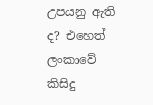උපයනු ඇති ද? එහෙත් ලංකාවේ කිසිදු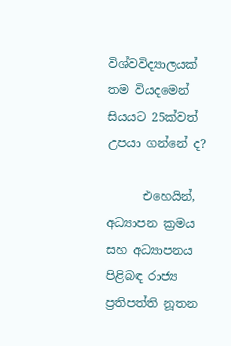විශ්වවිද්‍යාලයක් තම වියදමෙන් සියයට 25ක්වත් උපයා ගන්නේ ද?

      එහෙයින්, අධ්‍යාපන ක්‍රමය සහ අධ්‍යාපනය පිළිබඳ රාජ්‍ය ප්‍රතිපත්ති නූතන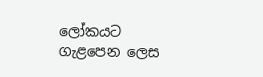ලෝකයට ගැළපෙන ලෙස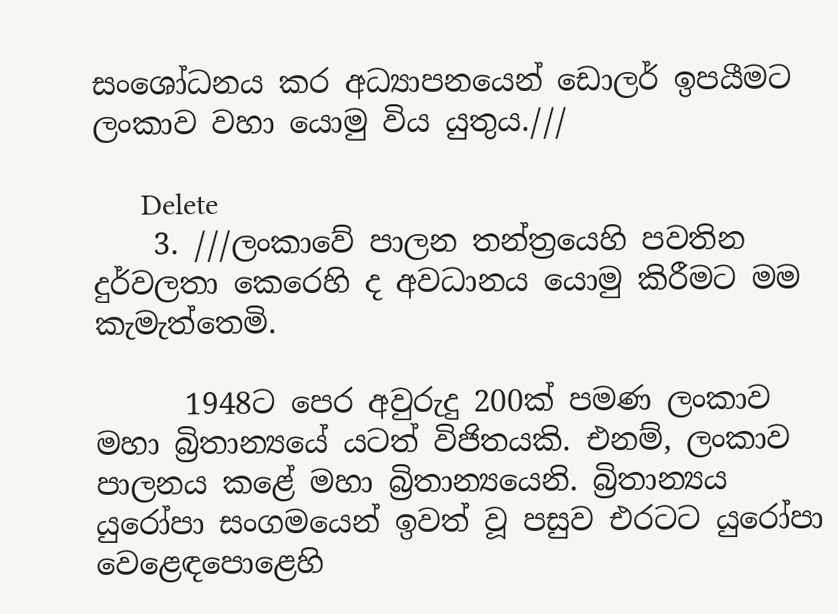සංශෝධනය කර අධ්‍යාපනයෙන් ඩොලර් ඉපයීමට ලංකාව වහා යොමු විය යුතුය.///

      Delete
    3. ///ලංකාවේ පාලන තන්ත්‍රයෙහි පවතින දුර්වලතා කෙරෙහි ද අවධානය යොමු කිරීමට මම කැමැත්තෙමි.

      1948ට පෙර අවුරුදු 200ක් පමණ ලංකාව මහා බ්‍රිතාන්‍යයේ යටත් විජිතයකි. එනම්, ලංකාව පාලනය කළේ මහා බ්‍රිතාන්‍යයෙනි. බ්‍රිතාන්‍යය යුරෝපා සංගමයෙන් ඉවත් වූ පසුව එරටට යුරෝපා වෙළෙඳපොළෙහි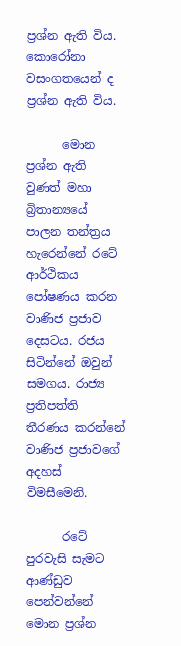ප්‍රශ්න ඇති විය. කොරෝනා වසංගතයෙන් ද ප්‍රශ්න ඇති විය.

      මොන ප්‍රශ්න ඇති වුණත් මහා බ්‍රිතාන්‍යයේ පාලන තන්ත්‍රය හැරෙන්නේ රටේ ආර්ථිකය පෝෂණය කරන වාණිජ ප්‍රජාව දෙසටය. රජය සිටින්නේ ඔවුන් සමගය. රාජ්‍ය ප්‍රතිපත්ති තීරණය කරන්නේ වාණිජ ප්‍රජාවගේ අදහස් විමසීමෙනි.

      රටේ පුරවැසි සැමට ආණ්ඩුව පෙන්වන්නේ මොන ප්‍රශ්න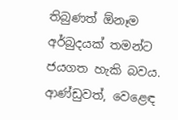තිබුණත් ඕනෑම අර්බුදයක් තමන්ට ජයගත හැකි බවය. ආණ්ඩුවත්, වෙළෙඳ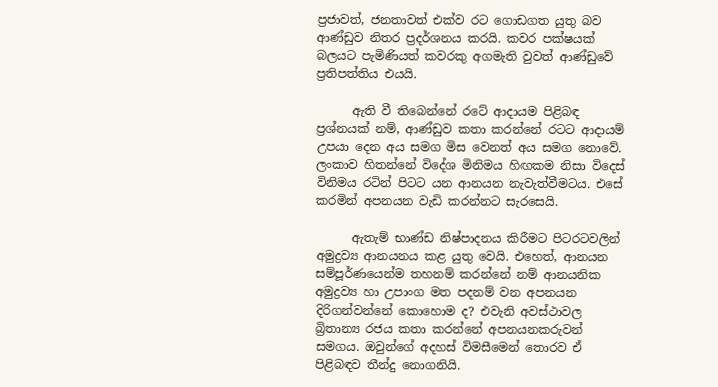ප්‍රජාවත්, ජනතාවත් එක්ව රට ගොඩගත යුතු බව ආණ්ඩුව නිතර ප්‍රදර්ශනය කරයි. කවර පක්ෂයක් බලයට පැමිණියත් කවරකු අගමැති වුවත් ආණ්ඩුවේ ප්‍රතිපත්තිය එයයි.

      ඇති වී තිබෙන්නේ රටේ ආදායම පිළිබඳ ප්‍රශ්නයක් නම්, ආණ්ඩුව කතා කරන්නේ රටට ආදායම් උපයා දෙන අය සමග මිස වෙනත් අය සමග නොවේ. ලංකාව හිතන්නේ විදේශ මිනිමය හිඟකම නිසා විදෙස් විනිමය රටින් පිටට යන ආනයන නැවැත්වීමටය. එසේ කරමින් අපනයන වැඩි කරන්නට සැරසෙයි.

      ඇතැම් භාණ්ඩ නිෂ්පාදනය කිරීමට පිටරටවලින් අමුද්‍රව්‍ය ආනයනය කළ යුතු වෙයි. එහෙත්, ආනයන සම්පූර්ණයෙන්ම තහනම් කරන්නේ නම් ආනයනික අමුද්‍රව්‍ය හා උපාංග මත පදනම් වන අපනයන දිරිගන්වන්නේ කොහොම ද? එවැනි අවස්ථාවල බ්‍රිතාන්‍ය රජය කතා කරන්නේ අපනයනකරුවන් සමගය. ඔවුන්ගේ අදහස් විමසීමෙන් තොරව ඒ පිළිබඳව තීන්දු නොගනියි.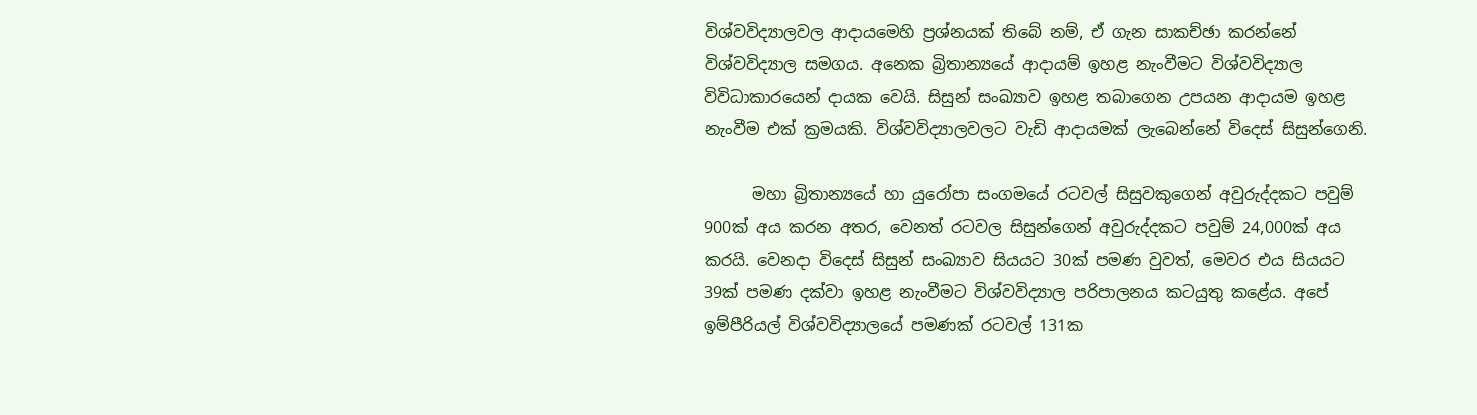විශ්වවිද්‍යාලවල ආදායමෙහි ප්‍රශ්නයක් තිබේ නම්, ඒ ගැන සාකච්ඡා කරන්නේ විශ්වවිද්‍යාල සමගය. අනෙක බ්‍රිතාන්‍යයේ ආදායම් ඉහළ නැංවීමට විශ්වවිද්‍යාල විවිධාකාරයෙන් දායක වෙයි. සිසුන් සංඛ්‍යාව ඉහළ තබාගෙන උපයන ආදායම ඉහළ නැංවීම එක් ක්‍රමයකි. විශ්වවිද්‍යාලවලට වැඩි ආදායමක් ලැබෙන්නේ විදෙස් සිසුන්ගෙනි.

      මහා බ්‍රිතාන්‍යයේ හා යුරෝපා සංගමයේ රටවල් සිසුවකුගෙන් අවුරුද්දකට පවුම් 900ක් අය කරන අතර, වෙනත් රටවල සිසුන්ගෙන් අවුරුද්දකට පවුම් 24,000ක් අය කරයි. වෙනදා විදෙස් සිසුන් සංඛ්‍යාව සියයට 30ක් පමණ වුවත්, මෙවර එය සියයට 39ක් පමණ දක්වා ඉහළ නැංවීමට විශ්වවිද්‍යාල පරිපාලනය කටයුතු කළේය. අපේ ඉම්පීරියල් විශ්වවිද්‍යාලයේ පමණක් රටවල් 131ක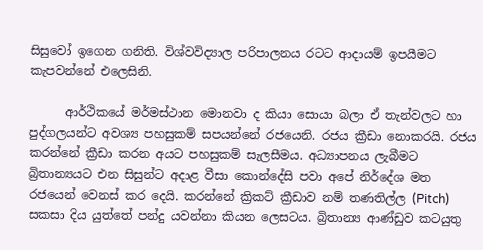සිසුවෝ ඉගෙන ගනිති. විශ්වවිද්‍යාල පරිපාලනය රටට ආදායම් ඉපයීමට කැපවන්නේ එලෙසිනි.

      ආර්ථිකයේ මර්මස්ථාන මොනවා ද කියා සොයා බලා ඒ තැන්වලට හා පුද්ගලයන්ට අවශ්‍ය පහසුකම් සපයන්නේ රජයෙනි. රජය ක්‍රීඩා නොකරයි. රජය කරන්නේ ක්‍රීඩා කරන අයට පහසුකම් සැලසීමය. අධ්‍යාපනය ලැබීමට බ්‍රිතාන්‍යයට එන සිසුන්ට අදාළ වීසා කොන්දේසි පවා අපේ නිර්දේශ මත රජයෙන් වෙනස් කර දෙයි. කරන්නේ ක්‍රිකට් ක්‍රීඩාව නම් තණතිල්ල (Pitch) සකසා දිය යුත්තේ පන්දු යවන්නා කියන ලෙසටය. බ්‍රිතාන්‍ය ආණ්ඩුව කටයුතු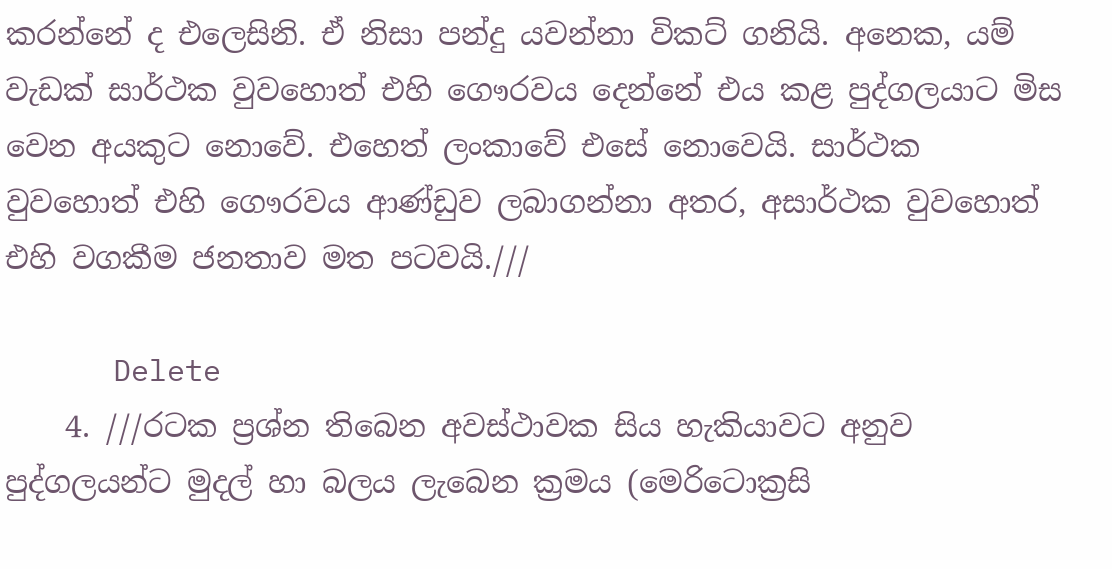කරන්නේ ද එලෙසිනි. ඒ නිසා පන්දු යවන්නා විකට් ගනියි. අනෙක, යම් වැඩක් සාර්ථක වුවහොත් එහි ගෞරවය දෙන්නේ එය කළ පුද්ගලයාට මිස වෙන අයකුට නොවේ. එහෙත් ලංකාවේ එසේ නොවෙයි. සාර්ථක වුවහොත් එහි ගෞරවය ආණ්ඩුව ලබාගන්නා අතර, අසාර්ථක වුවහොත් එහි වගකීම ජනතාව මත පටවයි.///

      Delete
    4. ///රටක ප්‍රශ්න තිබෙන අවස්ථාවක සිය හැකියාවට අනුව පුද්ගලයන්ට මුදල් හා බලය ලැබෙන ක්‍රමය (මෙරිටොක්‍රසි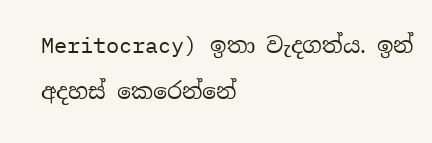Meritocracy) ඉතා වැදගත්ය. ඉන් අදහස් කෙරෙන්නේ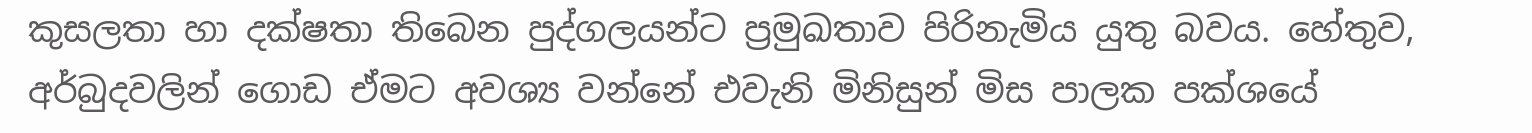කුසලතා හා දක්ෂතා තිබෙන පුද්ගලයන්ට ප්‍රමුඛතාව පිරිනැමිය යුතු බවය. හේතුව, අර්බුදවලින් ගොඩ ඒමට අවශ්‍ය වන්නේ එවැනි මිනිසුන් මිස පාලක පක්ශයේ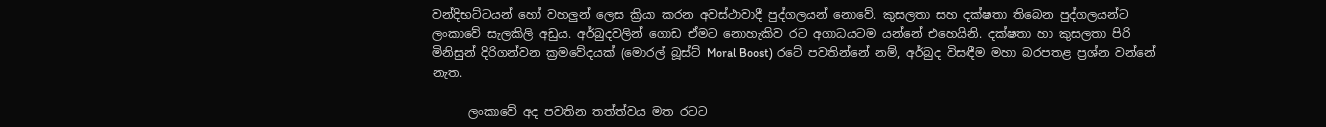වන්දිභට්ටයන් හෝ වහලුන් ලෙස ක්‍රියා කරන අවස්ථාවාදී පුද්ගලයන් නොවේ. කුසලතා සහ දක්ෂතා තිබෙන පුද්ගලයන්ට ලංකාවේ සැලකිලි අඩුය. අර්බුදවලින් ගොඩ ඒමට නොහැකිව රට අගාධයටම යන්නේ එහෙයිනි. දක්ෂතා හා කුසලතා පිරි මිනිසුන් දිරිගන්වන ක්‍රමවේදයක් (මොරල් බූස්ට් Moral Boost) රටේ පවතින්නේ නම්, අර්බුද විසඳීම මහා බරපතළ ප්‍රශ්න වන්නේ නැත.

      ලංකාවේ අද පවතින තත්ත්වය මත රටට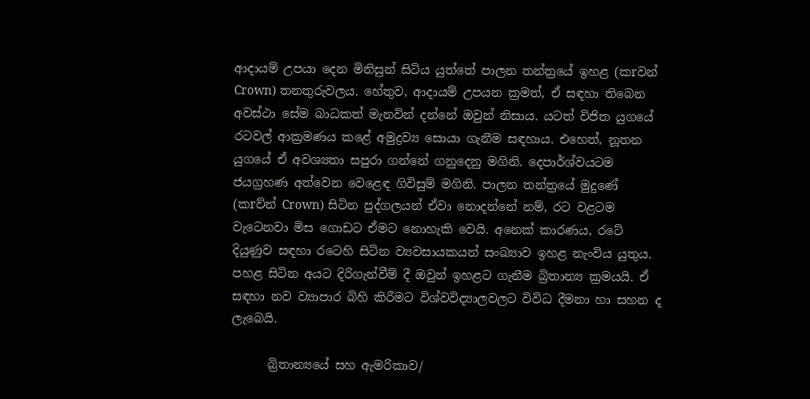ආදායම් උපයා දෙන මිනිසුන් සිටිය යුත්තේ පාලන තන්ත්‍රයේ ඉහළ (කrවන් Crown) තනතුරුවලය. හේතුව, ආදායම් උපයන ක්‍රමත්, ඒ සඳහා තිබෙන අවස්ථා සේම බාධකත් මැනවින් දන්නේ ඔවුන් නිසාය. යටත් විජිත යුගයේ රටවල් ආක්‍රමණය කළේ අමුද්‍රව්‍ය සොයා ගැනීම සඳහාය. එහෙත්, නූතන යුගයේ ඒ අවශ්‍යතා සපුරා ගන්නේ ගනුදෙනු මගිනි. දෙපාර්ශ්වයටම ජයග්‍රහණ අත්වෙන වෙළෙඳ ගිවිසුම් මගිනි. පාලන තන්ත්‍රයේ මුදුණේ (කrව්න් Crown) සිටින පුද්ගලයන් ඒවා නොදන්නේ නම්, රට වළටම වැටෙනවා මිස ගොඩට ඒමට නොහැකි වෙයි. අනෙක් කාරණය, රටේ දියුණුව සඳහා රටෙහි සිටින ව්‍යවසායකයන් සංඛ්‍යාව ඉහළ නැංවිය යුතුය. පහළ සිටින අයට දිරිගැන්වීම් දී ඔවුන් ඉහළට ගැනීම බ්‍රිතාන්‍ය ක්‍රමයයි. ඒ සඳහා නව ව්‍යාපාර බිහි කිරීමට විශ්වවිද්‍යාලවලට විවිධ දීමනා හා සහන ද ලැබෙයි.

      බ්‍රිතාන්‍යයේ සහ ඇමරිකාව/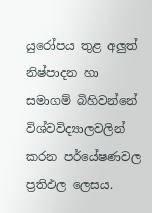යුරෝපය තුළ අලුත් නිෂ්පාදන හා සමාගම් බිහිවන්නේ විශ්වවිද්‍යාලවලින් කරන පර්යේෂණවල ප්‍රතිඵල ලෙසය.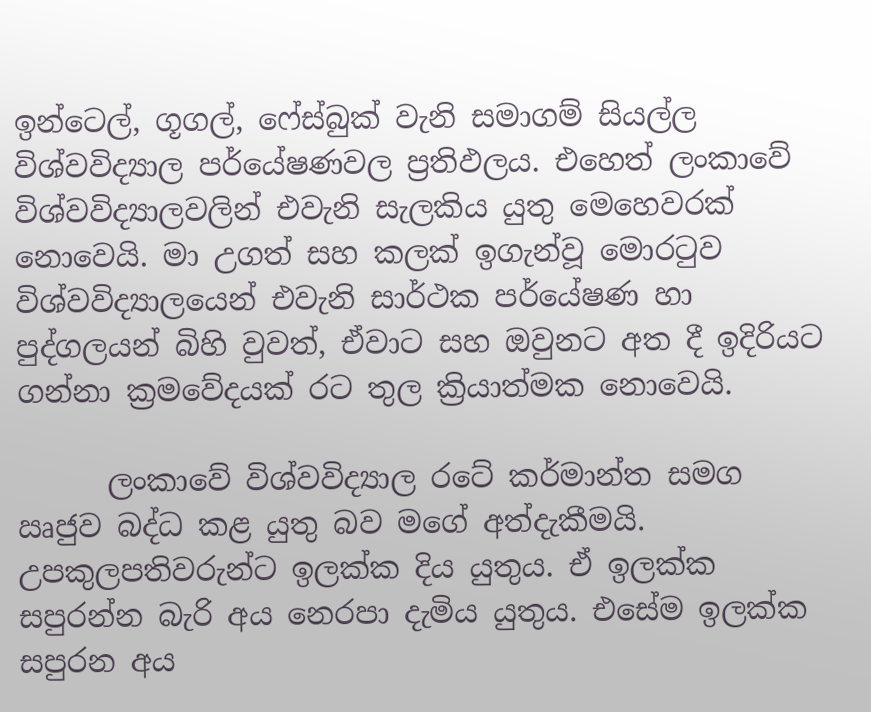ඉන්ටෙල්, ගූගල්, ෆේස්බුක් වැනි සමාගම් සියල්ල විශ්වවිද්‍යාල පර්යේෂණවල ප්‍රතිඵලය. එහෙත් ලංකාවේ විශ්වවිද්‍යාලවලින් එවැනි සැලකිය යුතු මෙහෙවරක් නොවෙයි. මා උගත් සහ කලක් ඉගැන්වූ මොරටුව විශ්වවිද්‍යාලයෙන් එවැනි සාර්ථක පර්යේෂණ හා පුද්ගලයන් බිහි වුවත්, ඒවාට සහ ඔවුනට අත දී ඉදිරියට ගන්නා ක්‍රමවේදයක් රට තුල ක්‍රියාත්මක නොවෙයි.

      ලංකාවේ විශ්වවිද්‍යාල රටේ කර්මාන්ත සමග ඍජුව බද්ධ කළ යුතු බව මගේ අත්දැකීමයි. උපකුලපතිවරුන්ට ඉලක්ක දිය යුතුය. ඒ ඉලක්ක සපුරන්න බැරි අය නෙරපා දැමිය යුතුය. එසේම ඉලක්ක සපුරන අය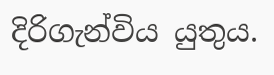දිරිගැන්විය යුතුය.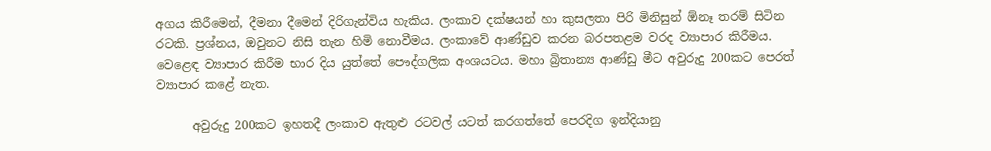අගය කිරීමෙන්, දීමනා දීමෙන් දිරිගැන්විය හැකිය. ලංකාව දක්ෂයන් හා කුසලතා පිරි මිනිසුන් ඕනෑ තරම් සිටින රටකි. ප්‍රශ්නය, ඔවුනට නිසි තැන හිමි නොවීමය. ලංකාවේ ආණ්ඩුව කරන බරපතළම වරද ව්‍යාපාර කිරීමය. වෙළෙඳ ව්‍යාපාර කිරීම භාර දිය යුත්තේ පෞද්ගලික අංශයටය. මහා බ්‍රිතාන්‍ය ආණ්ඩු මීට අවුරුදු 200කට පෙරත් ව්‍යාපාර කළේ නැත.

      අවුරුදු 200කට ඉහතදී ලංකාව ඇතුළු රටවල් යටත් කරගත්තේ පෙරදිග ඉන්දියානු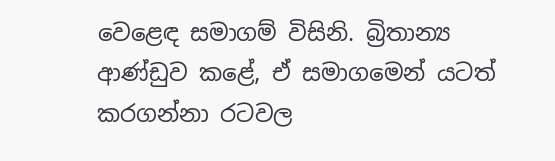වෙළෙඳ සමාගම් විසිනි. බ්‍රිතාන්‍ය ආණ්ඩුව කළේ, ඒ සමාගමෙන් යටත් කරගන්නා රටවල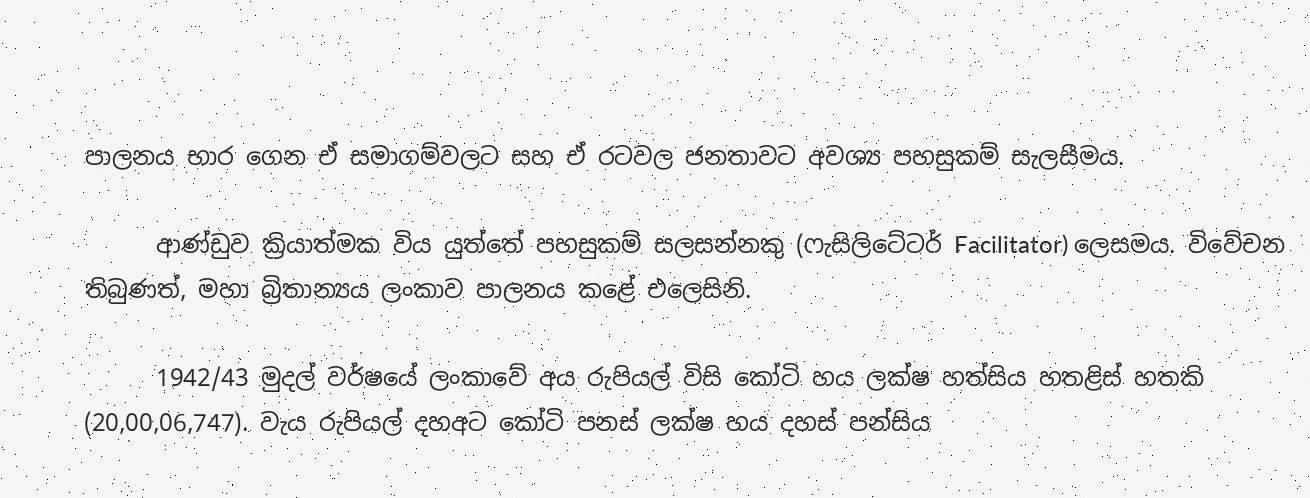පාලනය භාර ගෙන ඒ සමාගම්වලට සහ ඒ රටවල ජනතාවට අවශ්‍ය පහසුකම් සැලසීමය.

      ආණ්ඩුව ක්‍රියාත්මක විය යුත්තේ පහසුකම් සලසන්නකු (ෆැසිලිටේටර් Facilitator) ලෙසමය. විවේචන තිබුණත්, මහා බ්‍රිතාන්‍යය ලංකාව පාලනය කළේ එලෙසිනි.

      1942/43 මුදල් වර්ෂයේ ලංකාවේ අය රුපියල් විසි කෝටි හය ලක්ෂ හත්සිය හතළිස් හතකි (20,00,06,747). වැය රුපියල් දහඅට කෝටි පනස් ලක්ෂ හය දහස් පන්සිය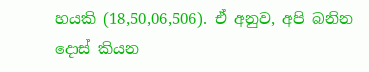හයකි (18,50,06,506). ඒ අනුව, අපි බනින දොස් කියන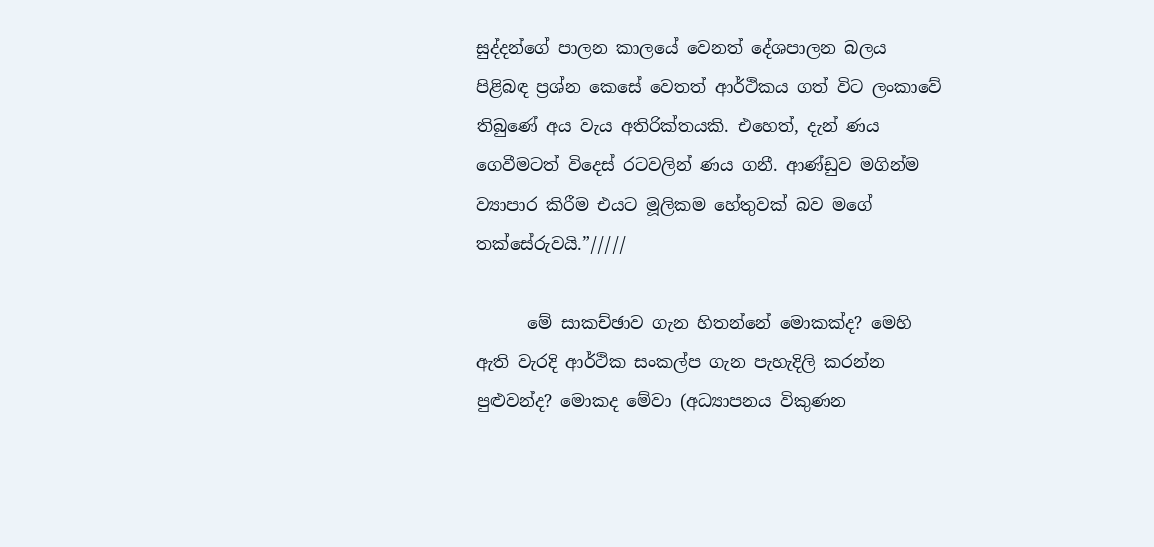සුද්දන්ගේ පාලන කාලයේ වෙනත් දේශපාලන බලය පිළිබඳ ප්‍රශ්න කෙසේ වෙතත් ආර්ථිකය ගත් විට ලංකාවේ තිබුණේ අය වැය අතිරික්තයකි. එහෙත්, දැන් ණය ගෙවීමටත් විදෙස් රටවලින් ණය ගනී. ආණ්ඩුව මගින්ම ව්‍යාපාර කිරීම එයට මූලිකම හේතුවක් බව මගේ තක්සේරුවයි.”/////

      මේ සාකච්ඡාව ගැන හිතන්නේ මොකක්ද? මෙහි ඇති වැරදි ආර්ථික සංකල්ප ගැන පැහැදිලි කරන්න පුළුවන්ද? මොකද මේවා (අධ්‍යාපනය විකුණන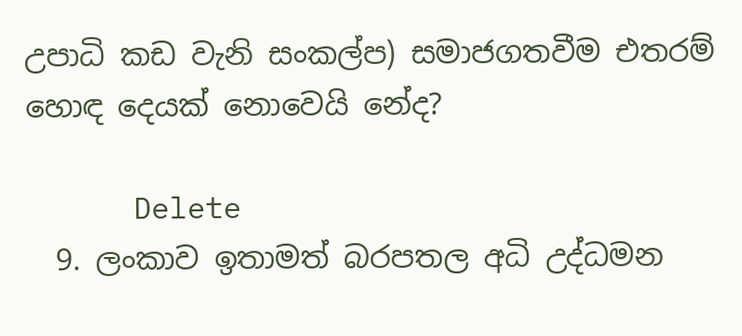උපාධි කඩ වැනි සංකල්ප) සමාජගතවීම එතරම් හොඳ දෙයක් නොවෙයි නේද?

      Delete
  9. ලංකාව ඉතාමත් බරපතල අධි උද්ධමන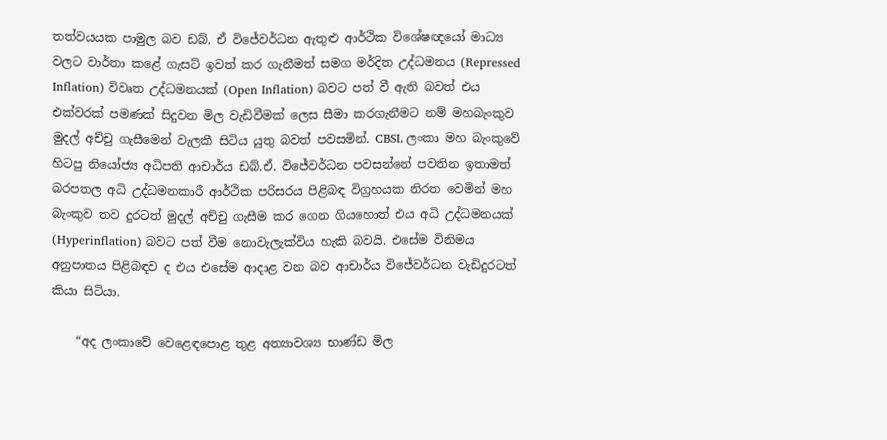තත්වයයක පාමුල බව ඩබ්. ඒ විජේවර්ධන ඇතුළු ආර්ථික විශේෂඥයෝ මාධ්‍ය වලට වාර්තා කළේ ගැසට් ඉවත් කර ගැනීමත් සමග මර්දිත උද්ධමනය (Repressed Inflation) විවෘත උද්ධමනයක් (Open Inflation) බවට පත් වී ඇති බවත් එය එක්වරක් පමණක් සිදුවන මිල වැඩිවීමක් ලෙස සීමා කරගැනීමට නම් මහබැංකුව මුදල් අච්චු ගැසීමෙන් වැලකී සිටිය යුතු බවත් පවසමින්. CBSL ලංකා මහ බැංකුවේ හිටපු නියෝජ්‍ය අධිපති ආචාර්ය ඩබ්.ඒ. විජේවර්ධන පවසන්නේ පවතින ඉතාමත් බරපතල අධි උද්ධමනකාරී ආර්ථික පරිසරය පිළිබඳ විග්‍රහයක නිරත වෙමින් මහ බැංකුව තව දුරටත් මුදල් අච්චු ගැසීම කර ගෙන ගියහොත් එය අධි උද්ධමනයක් (Hyperinflation) බවට පත් වීම නොවැලැක්විය හැකි බවයි. එසේම විනිමය අනුපාතය පිළිබඳව ද එය එසේම ආදාළ වන බව ආචාර්ය විජේවර්ධන වැඩිදුරටත් කියා සිටියා.

    “අද ලංකාවේ වෙළෙඳපොළ තුළ අත්‍යාවශ්‍ය භාණ්ඩ මිල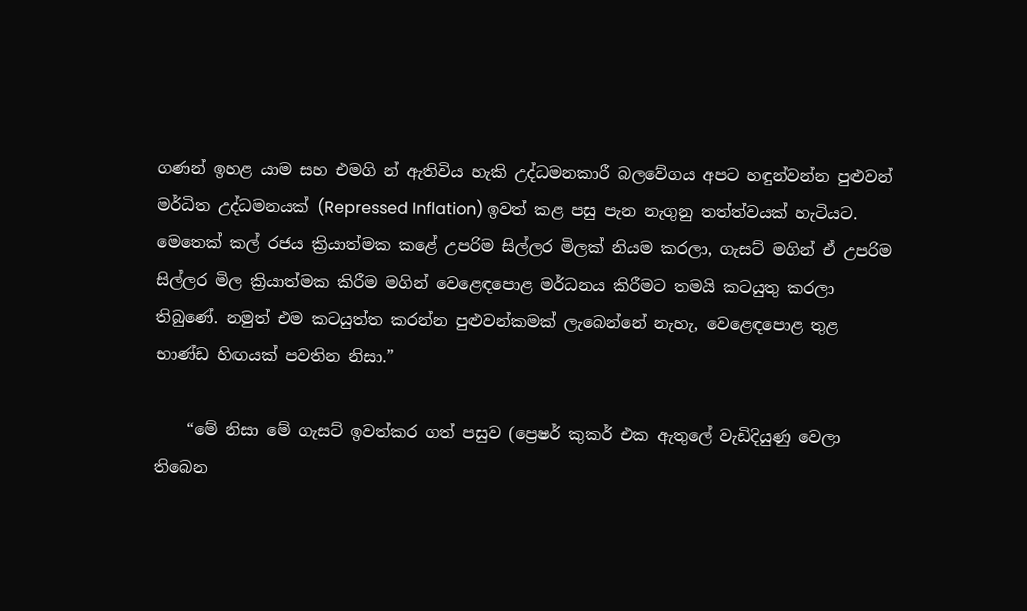ගණන් ඉහළ යාම සහ එමගි න් ඇතිවිය හැකි උද්ධමනකාරී බලවේගය අපට හඳුන්වන්න පුළුවන් මර්ධිත උද්ධමනයක් (Repressed Inflation) ඉවත් කළ පසු පැන නැගුනු තත්ත්වයක් හැටියට. මෙතෙක් කල් රජය ක්‍රියාත්මක කළේ උපරිම සිල්ලර මිලක් නියම කරලා, ගැසට් මගින් ඒ උපරිම සිල්ලර මිල ක්‍රියාත්මක කිරීම මගින් වෙළෙඳපොළ මර්ධනය කිරීමට තමයි කටයුතු කරලා තිබුණේ. නමුත් එම කටයුත්ත කරන්න පුළුවන්කමක් ලැබෙන්නේ නැහැ, වෙළෙඳපොළ තුළ භාණ්ඩ හිඟයක් පවතින නිසා.”

    “මේ නිසා මේ ගැසට් ඉවත්කර ගත් පසුව (ප්‍රෙෂර් කුකර් එක ඇතුලේ වැඩිදියුණු වෙලා තිබෙන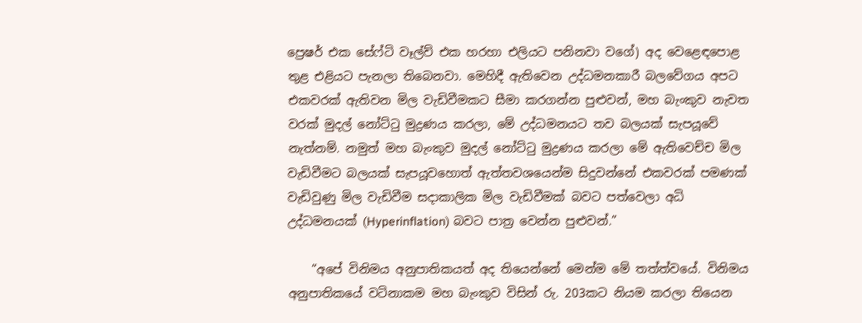ප්‍රෙෂර් එක සේෆ්ටි වෑල්ව් එක හරහා එලියට පනිනවා වගේ) අද වෙළෙඳපොළ තුළ එළියට පැනලා තිබෙනවා. මෙහිදී ඇතිවෙන උද්ධමනකාරී බලවේගය අපට එකවරක් ඇතිවන මිල වැඩිවීමකට සීමා කරගන්න පුළුවන්, මහ බැංකුව නැවත වරක් මුදල් නෝට්ටු මුද්‍රණය කරලා, මේ උද්ධමනයට තව බලයක් සැපයූවේ නැත්නම්. නමුත් මහ බැංකුව මුදල් නෝට්ටු මුද්‍රණය කරලා මේ ඇතිවෙච්ච මිල වැඩිවීමට බලයක් සැපයූවහොත් ඇත්තවශයෙන්ම සිදුවන්නේ එකවරක් පමණක් වැඩිවුණු මිල වැඩිවීම සදාකාලික මිල වැඩිවීමක් බවට පත්වෙලා අධි උද්ධමනයක් (Hyperinflation) බවට පාත්‍ර වෙන්න පුළුවන්.”

    “අපේ විනිමය අනුපාතිකයත් අද තියෙන්නේ මෙන්ම මේ තත්ත්වයේ. විනිමය අනුපාතිකයේ වටිනාකම මහ බැංකුව විසින් රු. 203කට නියම කරලා තියෙන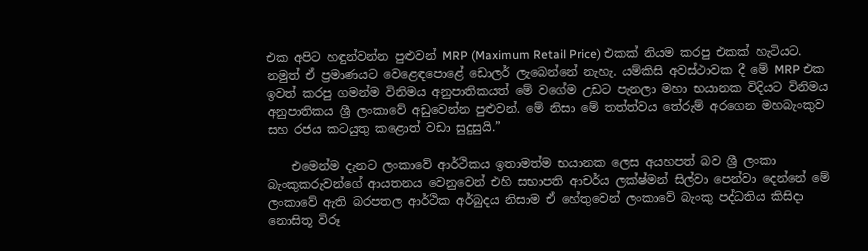එක අපිට හඳුන්වන්න පුළුවන් MRP (Maximum Retail Price) එකක් නියම කරපු එකක් හැටියට. නමුත් ඒ ප්‍රමාණයට වෙළෙඳපොළේ ඩොලර් ලැබෙන්නේ නැහැ. යම්කිසි අවස්ථාවක දී මේ MRP එක ඉවත් කරපු ගමන්ම විනිමය අනුපාතිකයත් මේ වගේම උඩට පැනලා මහා භයානක විදියට විනිමය අනුපාතිකය ශ්‍රී ලංකාවේ අඩුවෙන්න පුළුවන්. මේ නිසා මේ තත්ත්වය තේරුම් අරගෙන මහබැංකුව සහ රජය කටයුතු කළොත් වඩා සුදුසුයි.”

    එමෙන්ම දැනට ලංකාවේ ආර්ථිකය ඉතාමත්ම භයානක ලෙස අයහපත් බව ශ්‍රී ලංකා බැංකුකරුවන්ගේ ආයතනය වෙනුවෙන් එහි සභාපති ආචර්ය ලක්ෂ්මන් සිල්වා පෙන්වා දෙන්නේ මේ ලංකාවේ ඇති බරපතල ආර්ථික අර්බුදය නිසාම ඒ හේතුවෙන් ලංකාවේ බැංකු පද්ධතිය කිසිදා නොසිතූ විරූ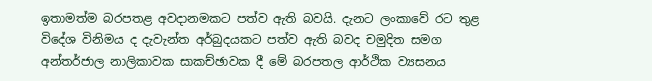ඉතාමත්ම බරපතළ අවදානමකට පත්ව ඇති බවයි. දැනට ලංකාවේ රට තුළ විදේශ විනිමය ද දැවැන්ත අර්බුදයකට පත්ව ඇති බවද චමුදිත සමග අන්තර්ජාල නාලිකාවක සාකච්ඡාවක දී මේ බරපතල ආර්ථික ව්‍යසනය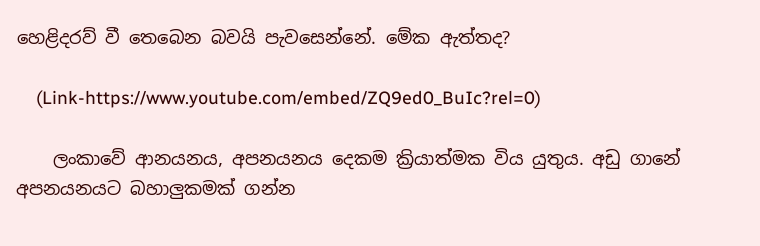හෙළිදරව් වී තෙබෙන බවයි පැවසෙන්නේ. මේක ඇත්තද?

    (Link-https://www.youtube.com/embed/ZQ9ed0_BuIc?rel=0)

    ලංකාවේ ආනයනය, අපනයනය දෙකම ක්‍රියාත්මක විය යුතුය. අඩු ගානේ අපනයනයට බහාලුකමක් ගන්න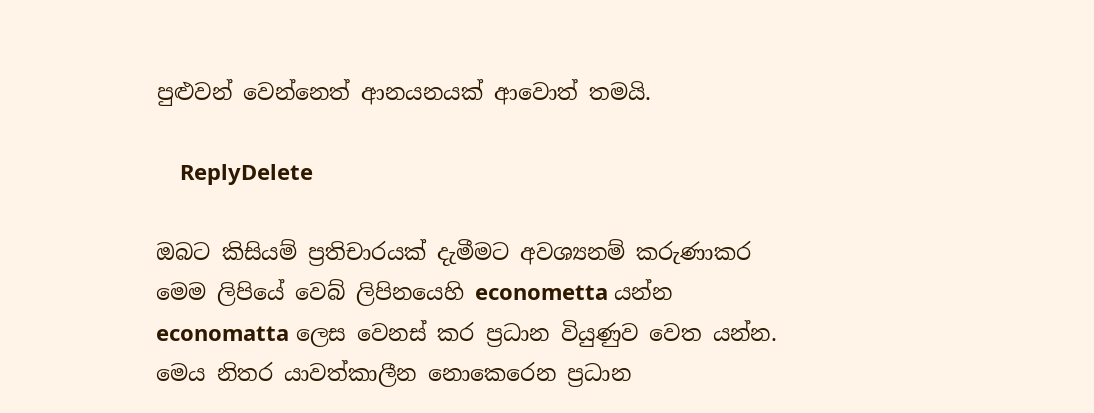පුළුවන් වෙන්නෙත් ආනයනයක් ආවොත් තමයි.

    ReplyDelete

ඔබට කිසියම් ප්‍රතිචාරයක් දැමීමට අවශ්‍යනම් කරුණාකර මෙම ලිපියේ වෙබ් ලිපිනයෙහි econometta යන්න economatta ලෙස වෙනස් කර ප්‍රධාන වියුණුව වෙත යන්න. මෙය නිතර යාවත්කාලීන නොකෙරෙන ප්‍රධාන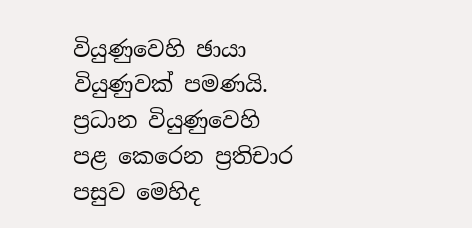වියුණුවෙහි ඡායා වියුණුවක් පමණයි. ප්‍රධාන වියුණුවෙහි පළ කෙරෙන ප්‍රතිචාර පසුව මෙහිද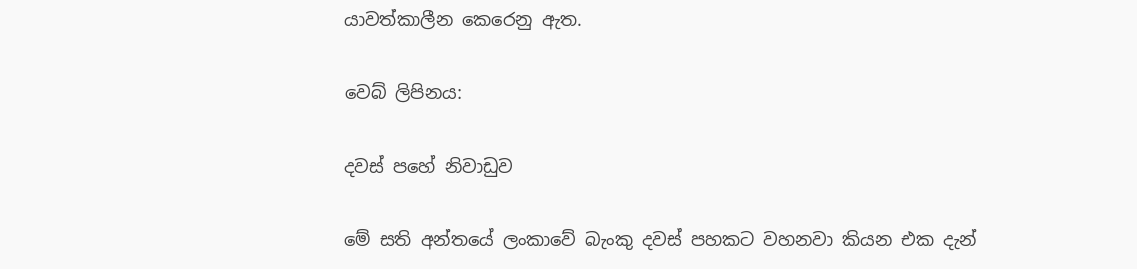යාවත්කාලීන කෙරෙනු ඇත.

වෙබ් ලිපිනය:

දවස් පහේ නිවාඩුව

මේ සති අන්තයේ ලංකාවේ බැංකු දවස් පහකට වහනවා කියන එක දැන්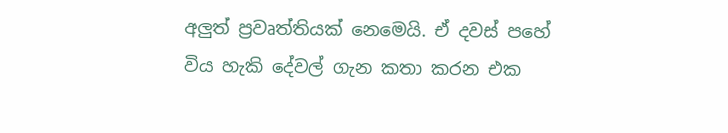අලුත් ප්‍රවෘත්තියක් නෙමෙයි. ඒ දවස් පහේ විය හැකි දේවල් ගැන කතා කරන එක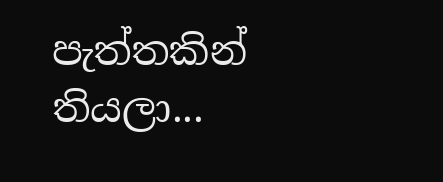පැත්තකින් තියලා...